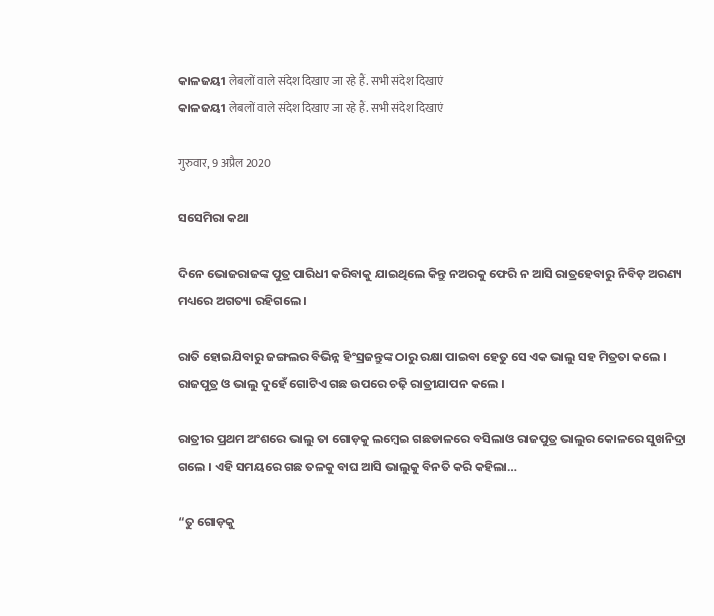କାଳଜୟୀ लेबलों वाले संदेश दिखाए जा रहे हैं. सभी संदेश दिखाएं
କାଳଜୟୀ लेबलों वाले संदेश दिखाए जा रहे हैं. सभी संदेश दिखाएं

गुरुवार, 9 अप्रैल 2020

ସସେମିରା କଥା

ଦିନେ ଭୋଜରାଜଙ୍କ ପୁତ୍ର ପାରିଧୀ କରିବାକୁ ଯାଇଥିଲେ କିନ୍ତୁ ନଅରକୁ ଫେରି ନ ଆସି ରାତ୍ରହେବାରୁ ନିବିଡ଼ ଅରଣ୍ୟ ମଧ୍ୟରେ ଅଗତ୍ୟା ରହିଗଲେ ।

ରାତି ହୋଇଯିବାରୁ ଜଙ୍ଗଲର ବିଭିନ୍ନ ହିଂସ୍ରଜନ୍ତୁଙ୍କ ଠାରୁ ରକ୍ଷା ପାଇବା ହେତୁ ସେ ଏକ ଭାଲୁ ସହ ମିତ୍ରତା କଲେ । ରାଜପୁତ୍ର ଓ ଭାଲୁ ଦୁହେଁ ଗୋଟିଏ ଗଛ ଉପରେ ଚଢ଼ି ରାତ୍ରୀଯାପନ କଲେ ।

ରାତ୍ରୀର ପ୍ରଥମ ଅଂଶରେ ଭାଲୁ ତା ଗୋଡ଼କୁ ଲମ୍ଵେଇ ଗଛଡାଳରେ ବସିଲାଓ ରାଜପୁତ୍ର ଭାଲୁର କୋଳରେ ସୁଖନିଦ୍ରା ଗଲେ । ଏହି ସମୟରେ ଗଛ ତଳକୁ ବାଘ ଆସି ଭାଲୁକୁ ବିନତି କରି କହିଲା…

“ତୁ ଗୋଡ଼କୁ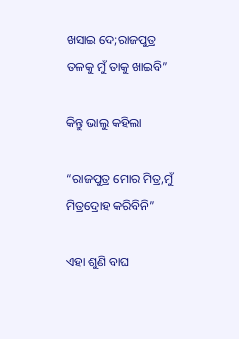ଖସାଇ ଦେ;ରାଜପୁତ୍ର ତଳକୁ ମୁଁ ତାକୁ ଖାଇବି”

କିନ୍ତୁ ଭାଲୁ କହିଲା

“ରାଜପୁତ୍ର ମୋର ମିତ୍ର,ମୁଁ ମିତ୍ରଦ୍ରୋହ କରିବିନି”

ଏହା ଶୁଣି ବାଘ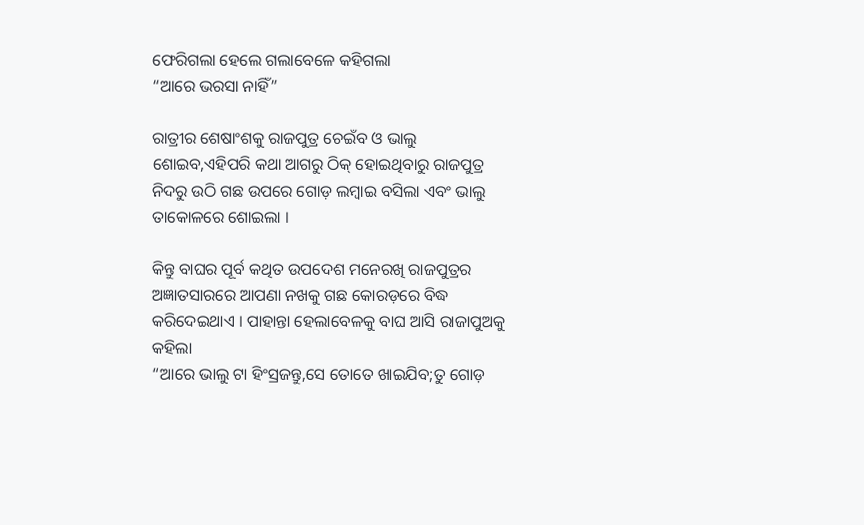ଫେରିଗଲା ହେଲେ ଗଲାବେଳେ କହିଗଲା
“ଆରେ ଭରସା ନାହିଁ”

ରାତ୍ରୀର ଶେଷାଂଶକୁ ରାଜପୁତ୍ର ଚେଇଁବ ଓ ଭାଲୁ ଶୋଇବ,ଏହିପରି କଥା ଆଗରୁ ଠିକ୍ ହୋଇଥିବାରୁ ରାଜପୁତ୍ର ନିଦରୁ ଉଠି ଗଛ ଉପରେ ଗୋଡ଼ ଲମ୍ବାଇ ବସିଲା ଏବଂ ଭାଲୁ ତାକୋଳରେ ଶୋଇଲା ।

କିନ୍ତୁ ବାଘର ପୂର୍ବ କଥିତ ଉପଦେଶ ମନେରଖି ରାଜପୁତ୍ରର ଅଜ୍ଞାତସାରରେ ଆପଣା ନଖକୁ ଗଛ କୋରଡ଼ରେ ବିଦ୍ଧ କରିଦେଇଥାଏ । ପାହାନ୍ତା ହେଲାବେଳକୁ ବାଘ ଆସି ରାଜାପୁଅକୁ କହିଲା
“ଆରେ ଭାଲୁ ଟା ହିଂସ୍ରଜନ୍ତୁ,ସେ ତୋତେ ଖାଇଯିବ;ତୁ ଗୋଡ଼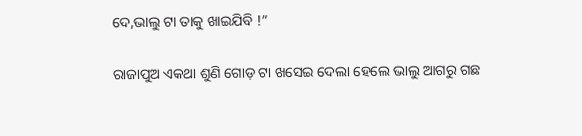ଦେ,ଭାଲୁ ଟା ତାକୁ ଖାଇଯିବି !”

ରାଜାପୁଅ ଏକଥା ଶୁଣି ଗୋଡ଼ ଟା ଖସେଇ ଦେଲା ହେଲେ ଭାଲୁ ଆଗରୁ ଗଛ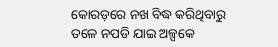କୋରଡ଼ରେ ନଖ ବିଦ୍ଧ କରିଥିବାରୁ ତଳେ ନପଡି ଯାଇ ଅଳ୍ପକେ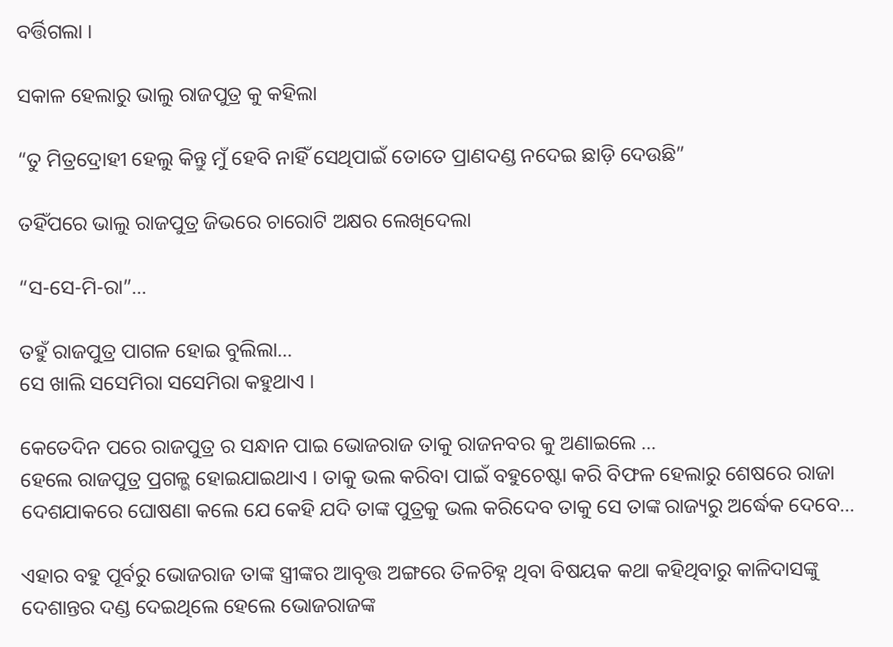ବର୍ତ୍ତିଗଲା ।

ସକାଳ ହେଲାରୁ ଭାଲୁ ରାଜପୁତ୍ର କୁ କହିଲା

“ତୁ ମିତ୍ରଦ୍ରୋହୀ ହେଲୁ କିନ୍ତୁ ମୁଁ ହେବି ନାହିଁ ସେଥିପାଇଁ ତୋତେ ପ୍ରାଣଦଣ୍ଡ ନଦେଇ ଛାଡ଼ି ଦେଉଛି”

ତହିଁପରେ ଭାଲୁ ରାଜପୁତ୍ର ଜିଭରେ ଚାରୋଟି ଅକ୍ଷର ଲେଖିଦେଲା

“ସ-ସେ-ମି-ରା”…

ତହୁଁ ରାଜପୁତ୍ର ପାଗଳ ହୋଇ ବୁଲିଲା…
ସେ ଖାଲି ସସେମିରା ସସେମିରା କହୁଥାଏ ।

କେତେଦିନ ପରେ ରାଜପୁତ୍ର ର ସନ୍ଧାନ ପାଇ ଭୋଜରାଜ ତାକୁ ରାଜନବର କୁ ଅଣାଇଲେ …
ହେଲେ ରାଜପୁତ୍ର ପ୍ରଗଳ୍ଭ ହୋଇଯାଇଥାଏ । ତାକୁ ଭଲ କରିବା ପାଇଁ ବହୁଚେଷ୍ଟା କରି ବିଫଳ ହେଲାରୁ ଶେଷରେ ରାଜା ଦେଶଯାକରେ ଘୋଷଣା କଲେ ଯେ କେହି ଯଦି ତାଙ୍କ ପୁତ୍ରକୁ ଭଲ କରିଦେବ ତାକୁ ସେ ତାଙ୍କ ରାଜ୍ୟରୁ ଅର୍ଦ୍ଧେକ ଦେବେ…

ଏହାର ବହୁ ପୂର୍ବରୁ ଭୋଜରାଜ ତାଙ୍କ ସ୍ତ୍ରୀଙ୍କର ଆବୃତ୍ତ ଅଙ୍ଗରେ ତିଳଚିହ୍ନ ଥିବା ବିଷୟକ କଥା କହିଥିବାରୁ କାଳିଦାସଙ୍କୁ ଦେଶାନ୍ତର ଦଣ୍ଡ ଦେଇଥିଲେ ହେଲେ ଭୋଜରାଜଙ୍କ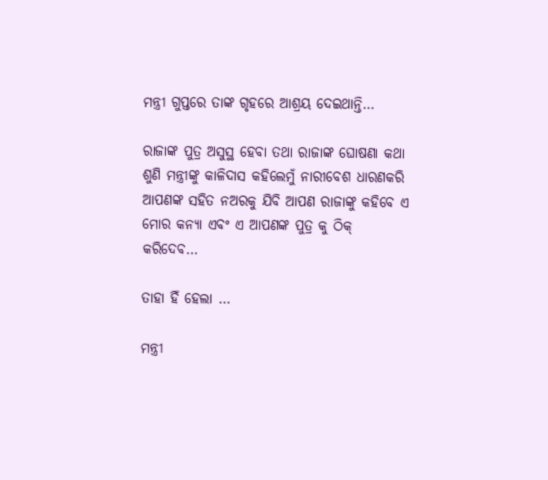ମନ୍ତ୍ରୀ ଗୁପ୍ତରେ ତାଙ୍କ ଗୃହରେ ଆଶ୍ରୟ ଦେଇଥାନ୍ତି…

ରାଜାଙ୍କ ପୁତ୍ର ଅସୁସ୍ଥ ହେବା ତଥା ରାଜାଙ୍କ ଘୋଷଣା କଥା ଶୁଣି ମନ୍ତ୍ରୀଙ୍କୁ କାଳିଦାସ କହିଲେମୁଁ ନାରୀବେଶ ଧାରଣକରି ଆପଣଙ୍କ ସହିତ ନଅରକୁ ଯିବି ଆପଣ ରାଜାଙ୍କୁ କହିବେ ଏ ମୋର କନ୍ୟା ଏବଂ ଏ ଆପଣଙ୍କ ପୁତ୍ର କୁ ଠିକ୍ କରିଦେବ…

ତାହା ହିଁ ହେଲା …

ମନ୍ତ୍ରୀ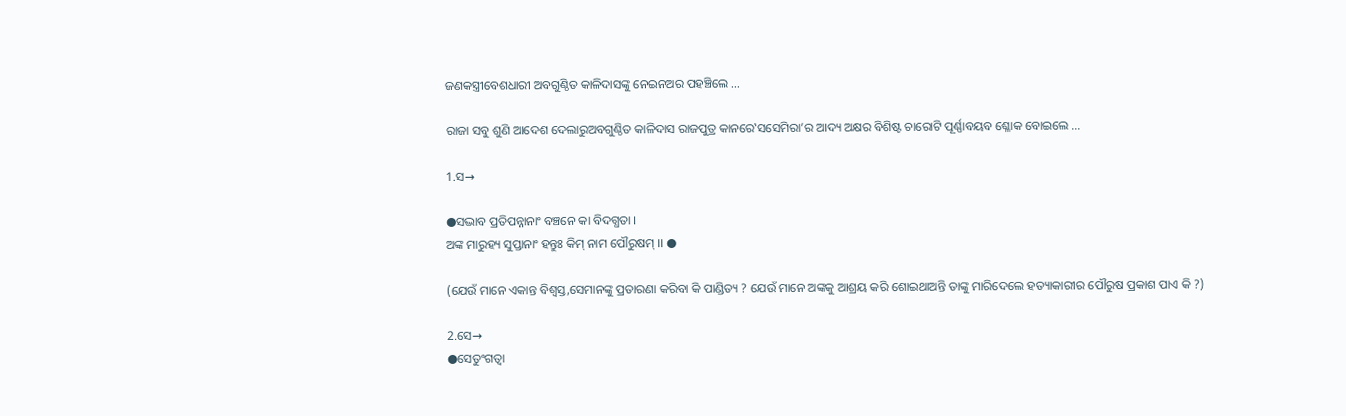ଜଣକସ୍ତ୍ରୀବେଶଧାରୀ ଅବଗୁଣ୍ଠିତ କାଳିଦାସଙ୍କୁ ନେଇନଅର ପହଞ୍ଚିଲେ …

ରାଜା ସବୁ ଶୁଣି ଆଦେଶ ଦେଲାରୁଅବଗୁଣ୍ଠିତ କାଳିଦାସ ରାଜପୁତ୍ର କାନରେ‛ସସେମିରା’ର ଆଦ୍ୟ ଅକ୍ଷର ବିଶିଷ୍ଟ ଚାରୋଟି ପୂର୍ଣ୍ଣାବୟବ ଶ୍ଳୋକ ବୋଇଲେ ...

1.ସ→

●ସଦ୍ଭାବ ପ୍ରତିପନ୍ନାନାଂ ବଞ୍ଚନେ କା ବିଦଗ୍ଧତା ।
ଅଙ୍କ ମାରୁହ୍ୟ ସୁପ୍ତାନାଂ ହନ୍ତୁଃ କିମ୍ ନାମ ପୌରୁଷମ୍ ।। ●

(ଯେଉଁ ମାନେ ଏକାନ୍ତ ବିଶ୍ଵସ୍ତ,ସେମାନଙ୍କୁ ପ୍ରତାରଣା କରିବା କି ପାଣ୍ଡିତ୍ୟ ? ଯେଉଁ ମାନେ ଅଙ୍କକୁ ଆଶ୍ରୟ କରି ଶୋଇଥାଅନ୍ତି ତାଙ୍କୁ ମାରିଦେଲେ ହତ୍ୟାକାରୀର ପୌରୁଷ ପ୍ରକାଶ ପାଏ କି ?)

2.ସେ→
●ସେତୁଂଗତ୍ଵା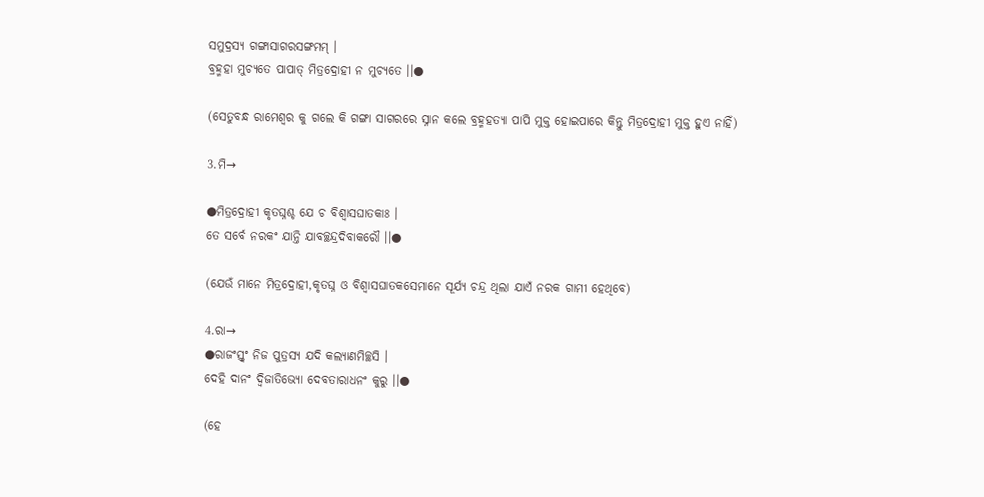ସମୁଦ୍ରସ୍ୟ ଗଙ୍ଗାସାଗରସଙ୍ଗମମ୍ ।
ବ୍ରହ୍ମହା ମୁଚ୍ୟତେ ପାପାତ୍ ମିତ୍ରଦ୍ରୋହୀ ନ ମୁଚ୍ୟତେ ।।●

(ସେତୁବନ୍ଧ ରାମେଶ୍ଵର କୁ ଗଲେ କି ଗଙ୍ଗା ସାଗରରେ ସ୍ନାନ କଲେ ବ୍ରହ୍ମହତ୍ୟା ପାପି ମୁକ୍ତ ହୋଇପାରେ କିନ୍ତୁ ମିତ୍ରଦ୍ରୋହୀ ମୁକ୍ତ ହୁଏ ନାହିଁ)

3.ମି→

●ମିତ୍ରଦ୍ରୋହୀ କୃତଘ୍ନଶ୍ଚ ଯେ ଚ ବିଶ୍ଵାସଘାତକାଃ ।
ତେ ସର୍ବେ ନରକଂ ଯାନ୍ତି ଯାବଚ୍ଛନ୍ଦ୍ରଦିବାକରୌ ।।●

(ଯେଉଁ ମାନେ ମିତ୍ରଦ୍ରୋହୀ,କୃତଘ୍ନ ଓ ବିଶ୍ଵାସଘାତକସେମାନେ ସୂର୍ଯ୍ୟ ଚନ୍ଦ୍ର ଥିଲା ଯାଏଁ ନରକ ଗାମୀ ହେଥିବେ)

4.ରା→
●ରାଜଂସ୍ତ୍ଵଂ ନିଜ ପୁତ୍ରସ୍ୟ ଯଦି କଲ୍ୟାଣମିଚ୍ଛସି ।
ଦେହି ଦାନଂ ଦ୍ବିଜାତିଭ୍ୟୋ ଦେବତାରାଧନଂ କୁରୁ ।।●

(ହେ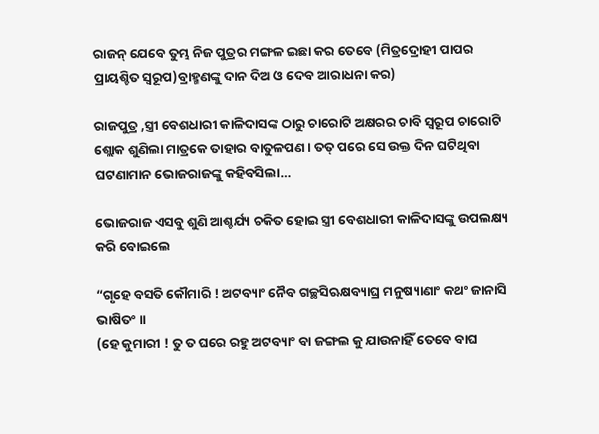ରାଜନ୍ ଯେବେ ତୁମ୍ଭ ନିଜ ପୁତ୍ରର ମଙ୍ଗଳ ଇଛା କର ତେବେ (ମିତ୍ରଦ୍ରୋହୀ ପାପର ପ୍ରାୟଶ୍ଚିତ ସ୍ଵରୂପ)ବ୍ରାହ୍ମଣଙ୍କୁ ଦାନ ଦିଅ ଓ ଦେବ ଆରାଧନା କର)

ରାଜପୁତ୍ର ,ସ୍ତ୍ରୀ ବେଶଧାରୀ କାଳିଦାସଙ୍କ ଠାରୁ ଚାରୋଟି ଅକ୍ଷରର ଚାବି ସ୍ଵରୂପ ଚାରୋଟି ଶ୍ଲୋକ ଶୁଣିଲା ମାତ୍ରକେ ତାହାର ବାତୁଳପଣ । ତତ୍ ପରେ ସେ ଉକ୍ତ ଦିନ ଘଟିଥିବା ଘଟଣାମାନ ଭୋଜରାଜଙ୍କୁ କହିବସିଲା…

ଭୋଜରାଜ ଏସବୁ ଶୁଣି ଆଶ୍ଚର୍ଯ୍ୟ ଚକିତ ହୋଇ ସ୍ତ୍ରୀ ବେଶଧାରୀ କାଳିଦାସଙ୍କୁ ଉପଲକ୍ଷ୍ୟ କରି ବୋଇଲେ

“ଗୃହେ ବସତି କୌମାରି ! ଅଟବ୍ୟାଂ ନୈବ ଗଚ୍ଛସିଋକ୍ଷବ୍ୟାଘ୍ର ମନୁଷ୍ୟାଣାଂ କଥଂ ଜାନାସି ଭାଷିତଂ ।।
(ହେ କୁମାରୀ ! ତୁ ତ ଘରେ ରହୁ ଅଟବ୍ୟାଂ ବା ଜଙ୍ଗଲ କୁ ଯାଉନାହିଁ ତେବେ ବାଘ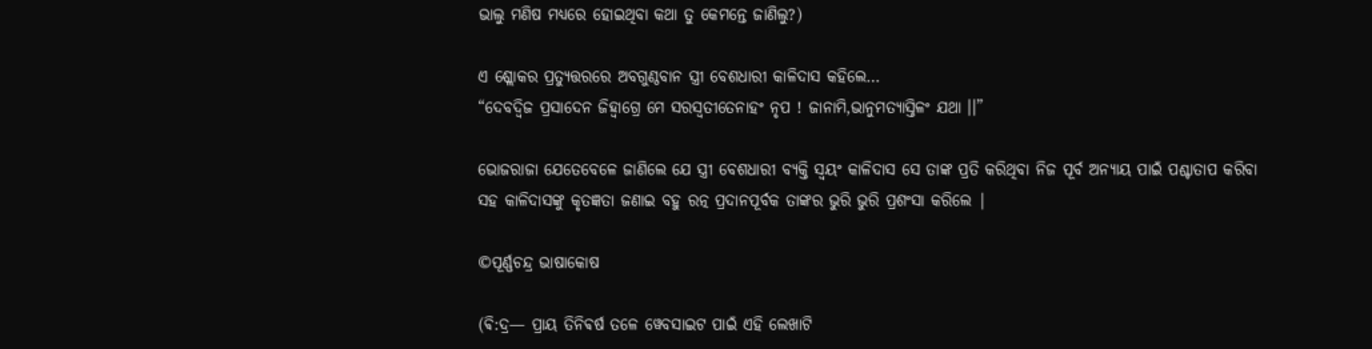ଭାଲୁ ମଣିଷ ମଧ୍ୟରେ ହୋଇଥିବା କଥା ତୁ କେମନ୍ତେ ଜାଣିଲୁ?)

ଏ ଶ୍ଲୋକର ପ୍ରତ୍ୟୁତ୍ତରରେ ଅବଗୁଣ୍ଠବାନ ସ୍ତ୍ରୀ ବେଶଧାରୀ କାଳିଦାସ କହିଲେ…
“ଦେବଦ୍ବିଜ ପ୍ରସାଦେନ ଜିହ୍ଵାଗ୍ରେ ମେ ସରସ୍ଵତୀତେନାହଂ ନୃପ ! ଜାନାମି,ଭାନୁମତ୍ୟାସ୍ତିଳଂ ଯଥା ।।”

ଭୋଜରାଜା ଯେତେବେଳେ ଜାଣିଲେ ଯେ ସ୍ତ୍ରୀ ବେଶଧାରୀ ବ୍ୟକ୍ତି ସ୍ବୟଂ କାଳିଦାସ ସେ ତାଙ୍କ ପ୍ରତି କରିଥିବା ନିଜ ପୂର୍ବ ଅନ୍ୟାୟ ପାଇଁ ପଶ୍ଚାତାପ କରିବା ସହ କାଳିଦାସଙ୍କୁ କୃତଜ୍ଞତା ଜଣାଇ ବହୁ ରତ୍ନ ପ୍ରଦାନପୂର୍ବକ ତାଙ୍କର ଭୁରି ଭୁରି ପ୍ରଶଂସା କରିଲେ |

©ପୂର୍ଣ୍ଣଚନ୍ଦ୍ର ଭାଷାକୋଷ

(ଵି:ଦ୍ର— ପ୍ରାୟ ତିନିଵର୍ଷ ତଳେ ୱେବସାଇଟ ପାଇଁ ଏହି ଲେଖାଟି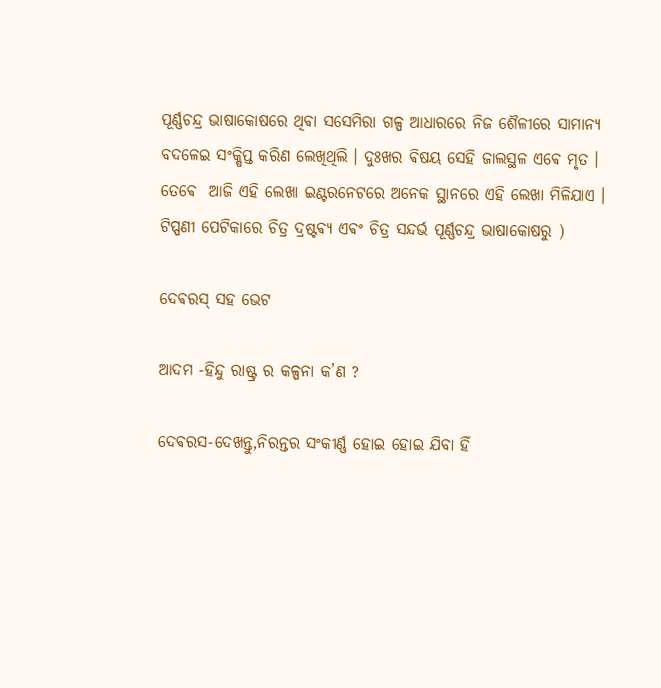ପୂର୍ଣ୍ଣଚନ୍ଦ୍ର ଭାଷାକୋଷରେ ଥିଵା ସସେମିରା ଗଳ୍ପ ଆଧାରରେ ନିଜ ଶୈଳୀରେ ସାମାନ୍ୟ ବଦଳେଇ ସଂକ୍ଷିପ୍ତ କରିଣ ଲେଖିଥିଲି । ଦୁଃଖର ଵିଷୟ ସେହି ଜାଲସ୍ଥଳ ଏଵେ ମୃତ । ତେଵେ  ଆଜି ଏହି ଲେଖା ଇଣ୍ଟରନେଟରେ ଅନେକ ସ୍ଥାନରେ ଏହି ଲେଖା ମିଳିଯାଏ । ଟିପ୍ପଣୀ ପେଟିକାରେ ଚିତ୍ର ଦ୍ରଷ୍ଟଵ୍ଯ ଏଵଂ ଚିତ୍ର ସନ୍ଦର୍ଭ ପୂର୍ଣ୍ଣଚନ୍ଦ୍ର ଭାଷାକୋଷରୁ )

ଦେଵରସ୍ ସହ ଭେଟ

ଆଦମ -ହିନ୍ଦୁ ରାଷ୍ଟ୍ର ର କଳ୍ପନା କ’ଣ ?

ଦେଵରସ-ଦେଖନ୍ତୁ,ନିରନ୍ତର ସଂକୀର୍ଣ୍ଣ ହୋଇ ହୋଇ ଯିବା ହିଁ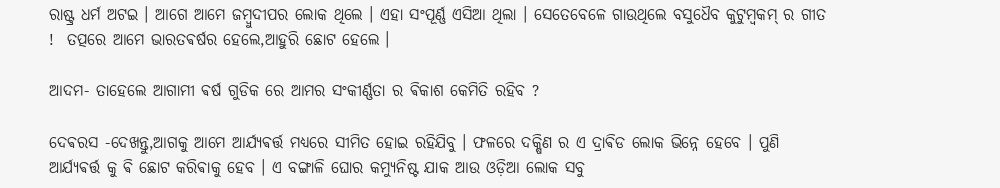ରାଷ୍ଟ୍ର ଧର୍ମ ଅଟଇ । ଆଗେ ଆମେ ଜମ୍ବୁଦୀପର ଲୋକ ଥିଲେ । ଏହା ସଂପୂର୍ଣ୍ଣ ଏସିଆ ଥିଲା । ସେତେବେଳେ ଗାଉଥିଲେ ବସୁଧୈବ କୁଟୁମ୍ଵକମ୍ ର ଗୀତ !  ତତ୍ପରେ ଆମେ ଭାରତଵର୍ଷର ହେଲେ,ଆହୁରି ଛୋଟ ହେଲେ ।

ଆଦମ- ତାହେଲେ ଆଗାମୀ ଵର୍ଷ ଗୁଡିକ ରେ ଆମର ସଂକୀର୍ଣ୍ଣତା ର ଵିକାଶ କେମିତି ରହିବ ?

ଦେଵରସ -ଦେଖନ୍ତୁ,ଆଗକୁ ଆମେ ଆର୍ଯ୍ୟଵର୍ତ୍ତ ମଧ୍ୟରେ ସୀମିତ ହୋଇ ରହିଯିବୁ । ଫଳରେ ଦକ୍ଷିଣ ର ଏ ଦ୍ରାଵିଡ ଲୋକ ଭିନ୍ନେ ହେବେ । ପୁଣି ଆର୍ଯ୍ୟଵର୍ତ୍ତ କୁ ଵି ଛୋଟ କରିଵାକୁ ହେବ । ଏ ବଙ୍ଗାଳି ଘୋର କମ୍ୟୁନିଷ୍ଟ ଯାକ ଆଉ ଓଡ଼ିଆ ଲୋକ ସବୁ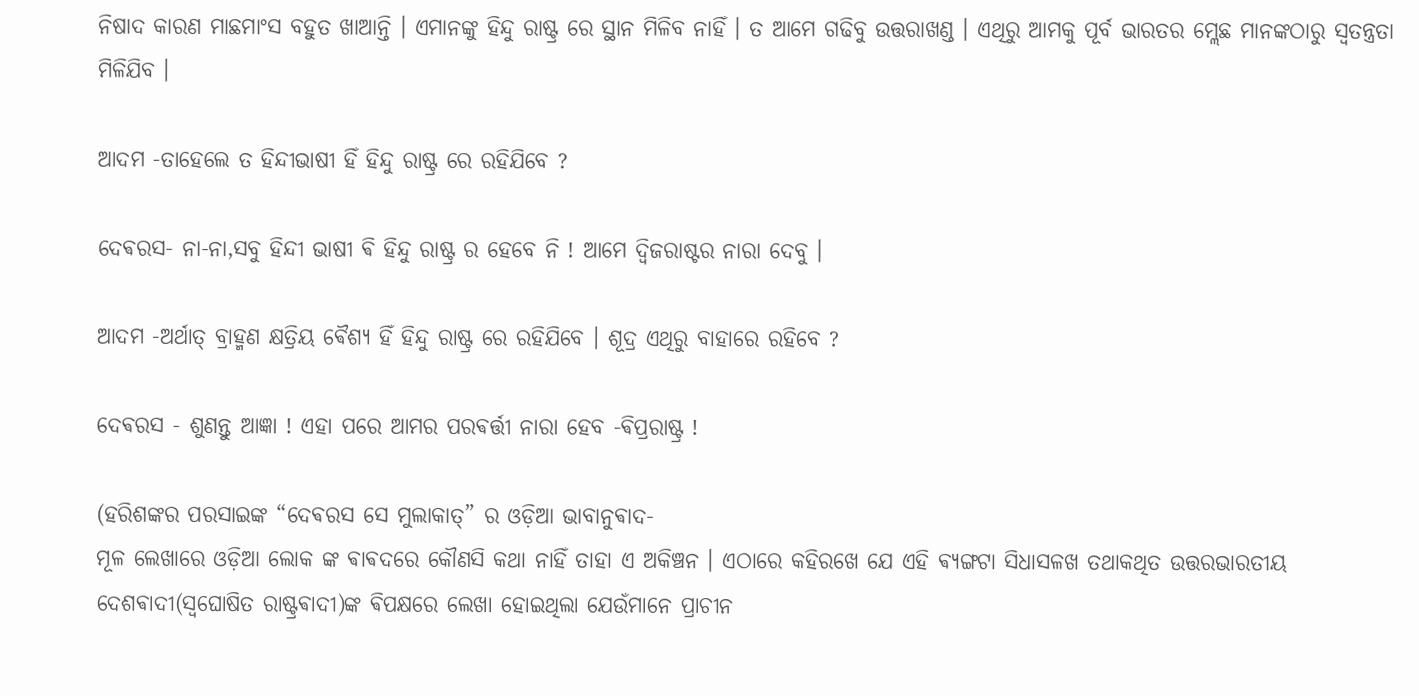ନିଷାଦ କାରଣ ମାଛମାଂସ ବହୁତ ଖାଆନ୍ତି । ଏମାନଙ୍କୁ ହିନ୍ଦୁ ରାଷ୍ଟ୍ର ରେ ସ୍ଥାନ ମିଳିବ ନାହିଁ । ତ ଆମେ ଗଢିବୁ ଉତ୍ତରାଖଣ୍ଡ । ଏଥିରୁ ଆମକୁ ପୂର୍ବ ଭାରତର ମ୍ଲେଛ ମାନଙ୍କଠାରୁ ସ୍ଵତନ୍ତ୍ରତା ମିଳିଯିବ ।

ଆଦମ -ତାହେଲେ ତ ହିନ୍ଦୀଭାଷୀ ହିଁ ହିନ୍ଦୁ ରାଷ୍ଟ୍ର ରେ ରହିଯିବେ ?

ଦେଵରସ- ନା-ନା,ସବୁ ହିନ୍ଦୀ ଭାଷୀ ଵି ହିନ୍ଦୁ ରାଷ୍ଟ୍ର ର ହେବେ ନି ! ଆମେ ଦ୍ଵିଜରାଷ୍ଟର ନାରା ଦେବୁ ।

ଆଦମ -ଅର୍ଥାତ୍ ବ୍ରାହ୍ମଣ କ୍ଷତ୍ରିୟ ଵୈଶ୍ୟ ହିଁ ହିନ୍ଦୁ ରାଷ୍ଟ୍ର ରେ ରହିଯିବେ । ଶୂଦ୍ର ଏଥିରୁ ବାହାରେ ରହିବେ ?

ଦେଵରସ - ଶୁଣନ୍ତୁ ଆଜ୍ଞା ! ଏହା ପରେ ଆମର ପରଵର୍ତ୍ତୀ ନାରା ହେବ -ଵିପ୍ରରାଷ୍ଟ୍ର !

(ହରିଶଙ୍କର ପରସାଇଙ୍କ “ଦେଵରସ ସେ ମୁଲାକାତ୍” ର ଓଡ଼ିଆ ଭାବାନୁଵାଦ-
ମୂଳ ଲେଖାରେ ଓଡ଼ିଆ ଲୋକ ଙ୍କ ଵାଵଦରେ କୌଣସି କଥା ନାହିଁ ତାହା ଏ ଅକିଞ୍ଚନ । ଏଠାରେ କହିରଖେ ଯେ ଏହି ଵ୍ୟଙ୍ଗଟା ସିଧାସଳଖ ତଥାକଥିତ ଉତ୍ତରଭାରତୀୟ ଦେଶଵାଦୀ(ସ୍ଵଘୋଷିତ ରାଷ୍ଟ୍ରଵାଦୀ)ଙ୍କ ଵିପକ୍ଷରେ ଲେଖା ହୋଇଥିଲା ଯେଉଁମାନେ ପ୍ରାଚୀନ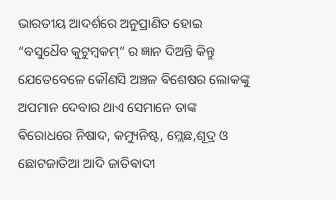ଭାରତୀୟ ଆଦର୍ଶରେ ଅନୁପ୍ରାଣିତ ହୋଇ “ବସୁଧୈବ କୁଟୁମ୍ଵକମ୍” ର ଜ୍ଞାନ ଦିଅନ୍ତି କିନ୍ତୁ ଯେତେବେଳେ କୌଣସି ଅଞ୍ଚଳ ଵିଶେଷର ଲୋକଙ୍କୁ ଅପମାନ ଦେବାର ଥାଏ ସେମାନେ ତାଙ୍କ ଵିରୋଧରେ ନିଷାଦ, କମ୍ୟୁନିଷ୍ଟ, ମ୍ଲେଛ,ଶୂଦ୍ର ଓ ଛୋଟଜାତିଆ ଆଦି ଜାତିଵାଦୀ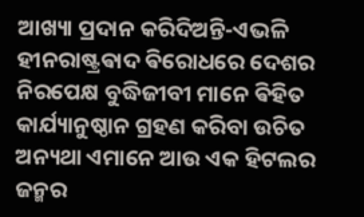ଆଖ୍ୟା ପ୍ରଦାନ କରିଦିଅନ୍ତି-ଏଭଳି ହୀନରାଷ୍ଟ୍ରଵାଦ ଵିରୋଧରେ ଦେଶର ନିରପେକ୍ଷ ବୁଦ୍ଧିଜୀବୀ ମାନେ ଵିହିତ କାର୍ଯ୍ୟାନୁଷ୍ଠାନ ଗ୍ରହଣ କରିବା ଉଚିତ ଅନ୍ୟଥା ଏମାନେ ଆଉ ଏକ ହିଟଲର ଜନ୍ମର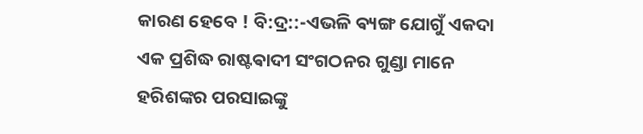କାରଣ ହେବେ ! ବି:ଦ୍ର::-ଏଭଳି ଵ୍ୟଙ୍ଗ ଯୋଗୁଁ ଏକଦା  ଏକ ପ୍ରଶିଦ୍ଧ ରାଷ୍ଟଵାଦୀ ସଂଗଠନର ଗୁଣ୍ଡା ମାନେ ହରିଶଙ୍କର ପରସାଇଙ୍କୁ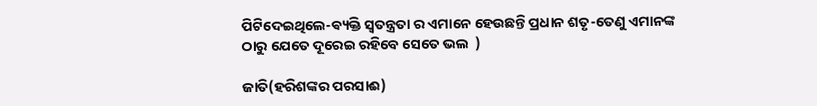ପିଟିଦେଇଥିଲେ-ଵ୍ୟକ୍ତି ସ୍ଵତନ୍ତ୍ରତା ର ଏମାନେ ହେଉଛନ୍ତି ପ୍ରଧାନ ଶତୃ-ତେଣୁ ଏମାନଙ୍କ ଠାରୁ ଯେତେ ଦୂରେଇ ରହିବେ ସେତେ ଭଲ  )

ଜାତି(ହରିଶଙ୍କର ପରସାଈ)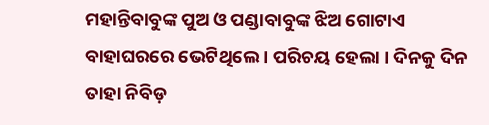ମହାନ୍ତିବାବୁଙ୍କ ପୁଅ ଓ ପଣ୍ଡାବାବୁଙ୍କ ଝିଅ ଗୋଟାଏ ବାହାଘରରେ ଭେଟିଥିଲେ । ପରିଚୟ ହେଲା । ଦିନକୁ ଦିନ ତାହା ନିବିଡ଼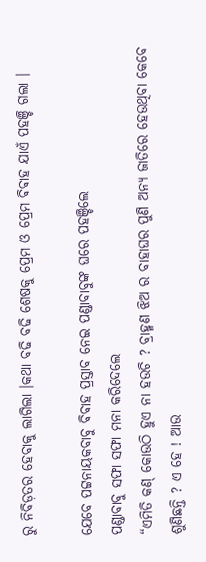ରୁ ନିବିଡ଼ତର ହେବାକୁ ଲାଗିଲା ।କଥା ବଢି ବଢି ଶେଷକୁ ପ୍ରେମ ଓ ପ୍ରେମ ଵିଵାହ ଯାଏଁ ପହଞ୍ଚି ଗଲା ।

ଯେବେ ପଟ୍ଟନାୟକବାବୁ ଵିଵାହ ପ୍ରସ୍ତାବ ନେଇ ପଣ୍ଡାବାବୁଙ୍କ ଘରେ ପହଞ୍ଚିଲେ
ପଣ୍ଡାବାବୁ ସଫା ସଫା ମନା କରିଦେଲେ
“ଏମିତି କଣ୍ କୋଉଠି ହୁଏ ନା ହଉଚି ? ବ୍ରାହ୍ମଣ ଝିଅ ର ବାହାଘର ପୁଣି ଅନ୍ୟ ଜାତିରେ ହେଉଥିବା କେବେ ଶୁଣିଛନ୍ତି ? ଏ ହେ ! ଆଉ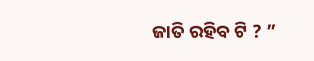ଜାତି ରହିବ ଟି ? ”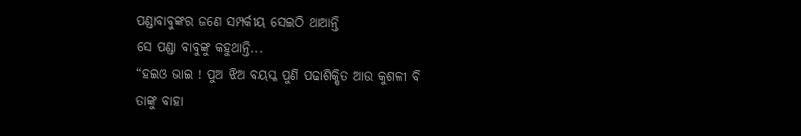ପଣ୍ଡାବାବୁଙ୍କର ଜଣେ ସମ୍ପର୍କୀୟ ସେଇଠି ଥାଆନ୍ତି
ସେ ପଣ୍ଡା ବାବୁଙ୍କୁ କହୁଥାନ୍ତି...
“ହଇଓ ଭାଇ ! ପୁଅ ଝିଅ ବୟସ୍କ ପୁଣି ପଢାଶିକ୍ଷିତ ଆଉ କୁଶଳୀ ବି
ତାଙ୍କୁ ବାହା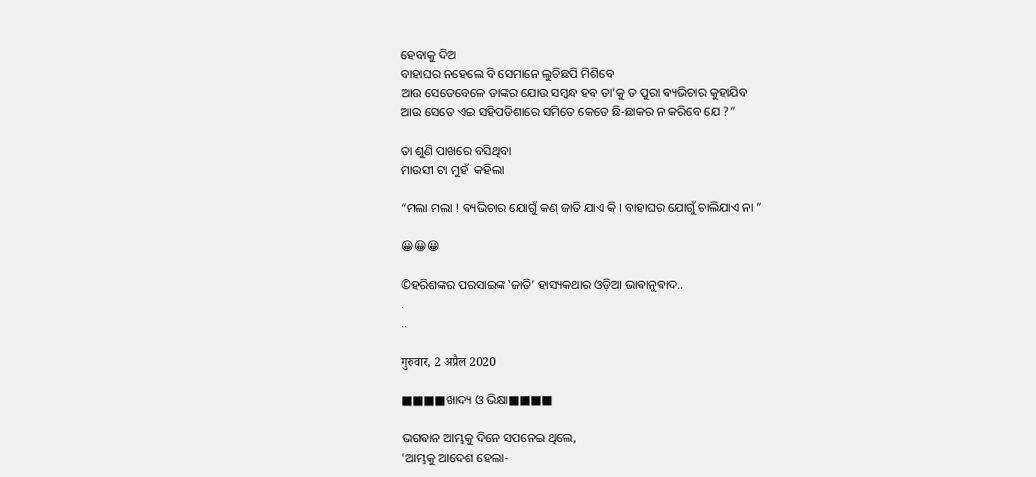ହେବାକୁ ଦିଅ
ବାହାଘର ନହେଲେ ବି ସେମାନେ ଲୁଚିଛପି ମିଶିବେ
ଆଉ ସେତେବେଳେ ତାଙ୍କର ଯୋଉ ସମ୍ବନ୍ଧ ହବ ତା’କୁ ତ ପୁରା ଵ୍ୟଭିଚାର କୁହାଯିବ
ଆଉ ସେତେ ଏଇ ସହିପଡିଶାରେ ସମିତେ କେତେ ଛି-ଛାକର ନ କରିବେ ଯେ ?”

ତା ଶୁଣି ପାଖରେ ବସିଥିବା
ମାଉସୀ ଟା ମୁହଁ  କହିଲା

“ମଲା ମଲା ! ଵ୍ୟଭିଚାର ଯୋଗୁଁ କଣ୍ ଜାତି ଯାଏ କି । ବାହାଘର ଯୋଗୁଁ ଚାଲିଯାଏ ନା ”

😀😀😀

©ହରିଶଙ୍କର ପରସାଇଙ୍କ ‛ଜାତି’ ହାସ୍ୟକଥାର ଓଡ଼ିଆ ଭାଵାନୁଵାଦ..
.
..

गुरुवार, 2 अप्रैल 2020

■■■■ଖାଦ୍ୟ ଓ ଭିକ୍ଷା■■■■

ଭଗଵାନ ଆମ୍ଭକୁ ଦିନେ ସପନେଇ ଥିଲେ,
'ଆମ୍ଭକୁ ଆଦେଶ ହେଲା-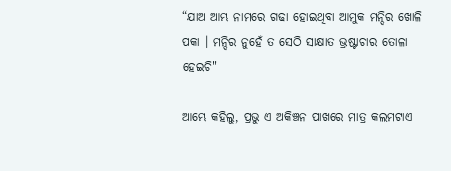“ଯାଅ ଆମ୍ଭ ନାମରେ ଗଢା ହୋଇଥିବା ଆମୁକ ମନ୍ଦିର ଖୋଳି ପକା । ମନ୍ଦିର ନୁହେଁ ତ ସେଠି ସାକ୍ଷାତ ଭ୍ରଷ୍ଟାଚାର ତୋଳା ହେଇଚି"

ଆମ୍ଭେ କହିଲୁ, ପ୍ରଭୁ ଏ ଅକିଞ୍ଚନ ପାଖରେ ମାତ୍ର କଲମଟାଏ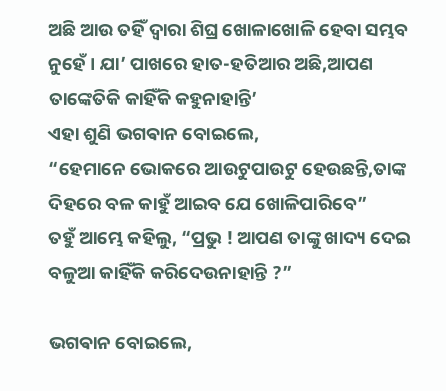ଅଛି ଆଉ ତହିଁ ଦ୍ଵାରା ଶିଘ୍ର ଖୋଳାଖୋଳି ହେବା ସମ୍ଭବ ନୁହେଁ । ଯା’ ପାଖରେ ହାତ-ହତିଆର ଅଛି,ଆପଣ ତାଙ୍କେତିକି କାହିଁକି କହୁନାହାନ୍ତି’
ଏହା ଶୁଣି ଭଗଵାନ ବୋଇଲେ,
“ହେମାନେ ଭୋକରେ ଆଉଟୁପାଉଟୁ ହେଉଛନ୍ତି,ତାଙ୍କ ଦିହରେ ବଳ କାହୁଁ ଆଇବ ଯେ ଖୋଳିପାରିବେ”
ତହୁଁ ଆମ୍ଭେ କହିଲୁ, “ପ୍ରଭୁ ! ଆପଣ ତାଙ୍କୁ ଖାଦ୍ୟ ଦେଇ ବଳୁଆ କାହିଁକି କରିଦେଉନାହାନ୍ତି ?”

ଭଗଵାନ ବୋଇଲେ,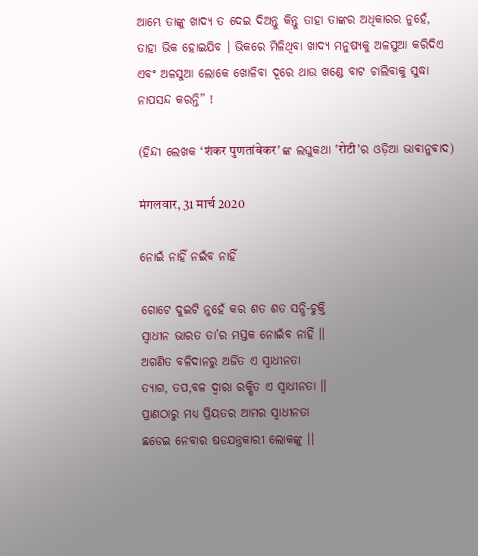ଆମ୍ଭେ ତାଙ୍କୁ ଖାଦ୍ୟ ତ ଦେଇ ଦିଅନ୍ତୁ କିନ୍ତୁ ତାହା ତାଙ୍କର ଅଧିକାରର ନୁହେଁ, ତାହା ଭିକ ହୋଇଯିବ । ଭିକରେ ମିଳିଥିବା ଖାଦ୍ୟ ମନୁଷ୍ୟକୁ ଅଳସୁଆ କରିଦିଏ ଏବଂ ଅଳସୁଆ ଲୋକେ ଖୋଳିବା ଦୂରେ ଥାଉ ଖଣ୍ଡେ ବାଟ ଚାଲିବାକୁ ସୁଦ୍ଧା ନାପସନ୍ଦ କରନ୍ତି” !

(ହିନ୍ଦୀ ଲେଖକ ‘शंकर पुणतांबेकर’ ଙ୍କ ଲଘୁକଥା ‛रोटी’ର ଓଡ଼ିଆ ଭାଵାନୁଵାଦ)

मंगलवार, 31 मार्च 2020

ନୋଇଁ ନାହିଁ ନଇଁବ ନାହିଁ

ଗୋଟେ ଦୁଇଟି ନୁହେଁ କର ଶତ ଶତ ସନ୍ଧି-ଚୁକ୍ତି
ସ୍ଵାଧୀନ ଭାରତ ତା’ର ମସ୍ତକ ନୋଇଁବ ନାହିଁ ।।
ଅଗଣିତ ବଳିଦାନରୁ ଅର୍ଜିତ ଏ ସ୍ଵାଧୀନତା
ତ୍ୟାଗ, ତପ,ବଳ ଦ୍ଵାରା ରକ୍ଷିତ ଏ ସ୍ଵାଧୀନତା ।।
ପ୍ରାଣଠାରୁ ମଧ୍ଯ ପ୍ରିୟତର ଆମର ସ୍ଵାଧୀନତା
ଛଡେଇ ନେବାର ଷଡଯନ୍ତ୍ରକାରୀ ଲୋକଙ୍କୁ ।।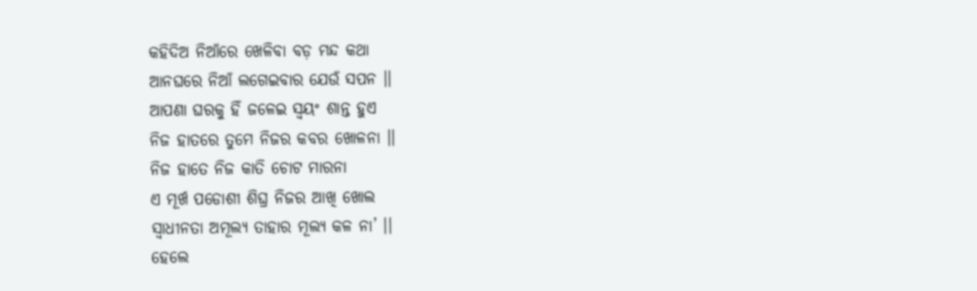କହିଦିଅ ନିଆଁରେ ଖେଳିବା ବଡ଼ ମନ୍ଦ କଥା
ଆନଘରେ ନିଆଁ ଲଗେଇବାର ଯେଉଁ ସପନ ।।
ଆପଣା ଘରକୁ ହିଁ ଜଳେଇ ସ୍ଵୟଂ ଶାନ୍ତ ହୁଏ
ନିଜ ହାତରେ ତୁମେ ନିଜର କବର ଖୋଳନା ।।
ନିଜ ହାତେ ନିଜ କାତି ଚୋଟ ମାରନା
ଏ ମୂର୍ଖ ପଡୋଶୀ ଶିଘ୍ର ନିଜର ଆଖି ଖୋଲ
ସ୍ବାଧୀନତା ଅମୂଲ୍ୟ ତାହାର ମୂଲ୍ୟ କଳ ନା’ ।।
ହେଲେ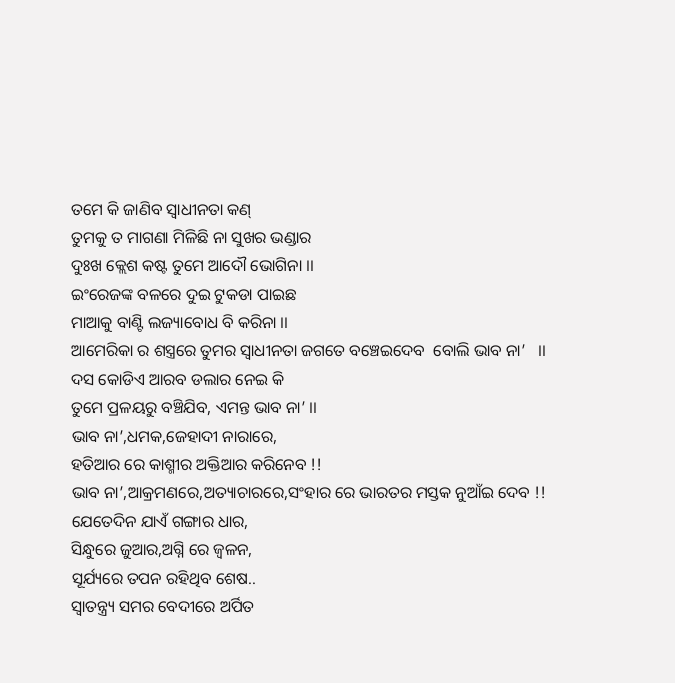ତମେ କି ଜାଣିବ ସ୍ଵାଧୀନତା କଣ୍
ତୁମକୁ ତ ମାଗଣା ମିଳିଛି ନା ସୁଖର ଭଣ୍ଡାର
ଦୁଃଖ କ୍ଲେଶ କଷ୍ଟ ତୁମେ ଆଦୌ ଭୋଗିନା ।।
ଇଂରେଜଙ୍କ ବଳରେ ଦୁଇ ଟୁକଡା ପାଇଛ
ମାଆକୁ ବାଣ୍ଟି ଲଜ୍ୟାବୋଧ ବି କରିନା ।।
ଆମେରିକା ର ଶସ୍ତ୍ରରେ ତୁମର ସ୍ଵାଧୀନତା ଜଗତେ ବଞ୍ଚେଇଦେବ  ବୋଲି ଭାବ ନା’   ।।
ଦସ କୋଡିଏ ଆରବ ଡଲାର ନେଇ କି
ତୁମେ ପ୍ରଳୟରୁ ବଞ୍ଚିଯିବ, ଏମନ୍ତ ଭାବ ନା’ ।।
ଭାବ ନା’,ଧମକ,ଜେହାଦୀ ନାରାରେ,
ହତିଆର ରେ କାଶ୍ମୀର ଅକ୍ତିଆର କରିନେବ !!
ଭାବ ନା’,ଆକ୍ରମଣରେ,ଅତ୍ୟାଚାରରେ,ସଂହାର ରେ ଭାରତର ମସ୍ତକ ନୁଆଁଇ ଦେବ !!
ଯେତେଦିନ ଯାଏଁ ଗଙ୍ଗାର ଧାର,
ସିନ୍ଧୁରେ ଜୁଆର,ଅଗ୍ନି ରେ ଜ୍ଵଳନ,
ସୂର୍ଯ୍ୟରେ ତପନ ରହିଥିବ ଶେଷ..
ସ୍ଵାତନ୍ତ୍ର୍ୟ ସମର ବେଦୀରେ ଅର୍ପିତ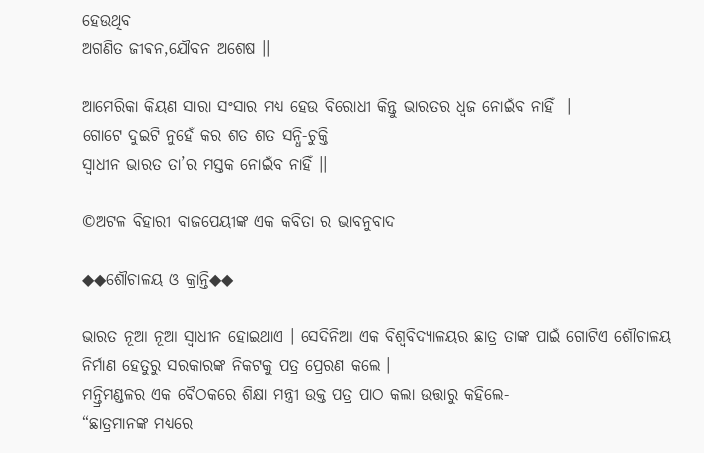ହେଉଥିବ
ଅଗଣିତ ଜୀଵନ,ଯୌବନ ଅଶେଷ ।।

ଆମେରିକା କିୟଣ ସାରା ସଂସାର ମଧ୍ଯ ହେଉ ବିରୋଧୀ କିନ୍ତୁ ଭାରତର ଧ୍ଵଜ ନୋଇଁବ ନାହିଁ  ।
ଗୋଟେ ଦୁଇଟି ନୁହେଁ କର ଶତ ଶତ ସନ୍ଧି-ଚୁକ୍ତି
ସ୍ଵାଧୀନ ଭାରତ ତା’ର ମସ୍ତକ ନୋଇଁବ ନାହିଁ ।।

©ଅଟଳ ବିହାରୀ ବାଜପେୟୀଙ୍କ ଏକ କବିତା ର ଭାବନୁବାଦ

◆◆ଶୌଚାଳୟ ଓ କ୍ରାନ୍ତି◆◆

ଭାରତ ନୂଆ ନୂଆ ସ୍ଵାଧୀନ ହୋଇଥାଏ । ସେଦିନିଆ ଏକ ବିଶ୍ବବିଦ୍ୟାଳୟର ଛାତ୍ର ତାଙ୍କ ପାଇଁ ଗୋଟିଏ ଶୌଚାଳୟ ନିର୍ମାଣ ହେତୁରୁ ସରକାରଙ୍କ ନିକଟକୁ ପତ୍ର ପ୍ରେରଣ କଲେ ।
ମନ୍ତ୍ରିମଣ୍ଡଳର ଏକ ବୈଠକରେ ଶିକ୍ଷା ମନ୍ତ୍ରୀ ଉକ୍ତ ପତ୍ର ପାଠ କଲା ଉତ୍ତାରୁ କହିଲେ-
“ଛାତ୍ରମାନଙ୍କ ମଧ୍ୟରେ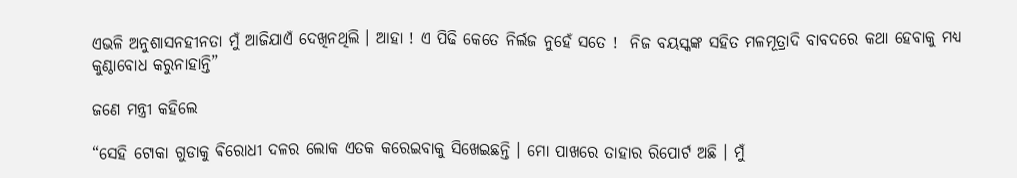ଏଭଳି ଅନୁଶାସନହୀନତା ମୁଁ ଆଜିଯାଏଁ ଦେଖିନଥିଲି । ଆହା ! ଏ ପିଢି କେତେ ନିର୍ଲଜ ନୁହେଁ ସତେ !  ନିଜ ବୟସ୍କଙ୍କ ସହିତ ମଳମୂତ୍ରାଦି ବାବଦରେ କଥା ହେବାକୁ ମଧ୍ଯ କୁଣ୍ଠାବୋଧ କରୁନାହାନ୍ତି”

ଜଣେ ମନ୍ତ୍ରୀ କହିଲେ

“ସେହି ଟୋକା ଗୁଡାକୁ ଵିରୋଧୀ ଦଳର ଲୋକ ଏତକ କରେଇବାକୁ ସିଖେଇଛନ୍ତି । ମୋ ପାଖରେ ତାହାର ରିପୋର୍ଟ ଅଛି । ମୁଁ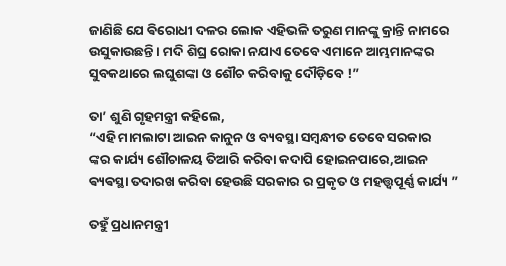ଜାଣିଛି ଯେ ଵିରୋଧୀ ଦଳର ଲୋକ ଏହିଭଳି ତରୁଣ ମାନଙ୍କୁ କ୍ରାନ୍ତି ନାମରେ ଉସୁକାଉଛନ୍ତି । ମଦି ଶିଘ୍ର ରୋକା ନଯାଏ ତେବେ ଏମାନେ ଆମ୍ଭମାନଙ୍କର ସୁବକଥାରେ ଲଘୁଶଙ୍କା ଓ ଶୌଚ କରିବାକୁ ଦୌଡ଼ିବେ !”

ତା’ ଶୁଣି ଗୃହମନ୍ତ୍ରୀ କହିଲେ,
“ଏହି ମାମଲାଟା ଆଇନ କାନୁନ ଓ ବ୍ୟବସ୍ଥା ସମ୍ଵନ୍ଧୀତ ତେବେ ସରକାର
ଙ୍କର କାର୍ଯ୍ୟ ଶୌଚାଳୟ ତିଆରି କରିବା କଦାପି ହୋଇନପାରେ,ଆଇନ ଵ୍ୟଵସ୍ଥା ତଦାରଖ କରିବା ହେଉଛି ସରକାର ର ପ୍ରକୃତ ଓ ମହତ୍ତ୍ୱପୂର୍ଣ୍ଣ କାର୍ଯ୍ୟ ”

ତହୁଁ ପ୍ରଧାନମନ୍ତ୍ରୀ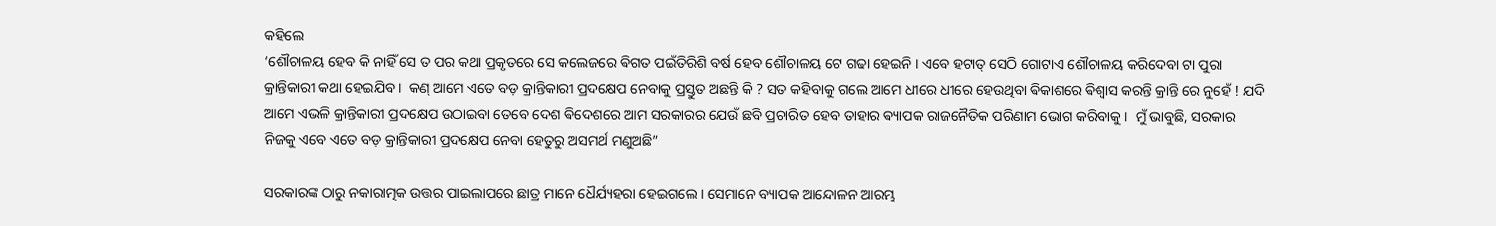କହିଲେ
‘ଶୌଚାଳୟ ହେବ କି ନାହିଁ ସେ ତ ପର କଥା ପ୍ରକୃତରେ ସେ କଲେଜରେ ଵିଗତ ପଇଁତିରିଶି ବର୍ଷ ହେବ ଶୌଚାଳୟ ଟେ ଗଢା ହେଇନି । ଏବେ ହଟାତ୍ ସେଠି ଗୋଟାଏ ଶୌଚାଳୟ କରିଦେବା ଟା ପୁରା କ୍ରାନ୍ତିକାରୀ କଥା ହେଇଯିବ ।  କଣ୍ ଆମେ ଏତେ ବଡ଼ କ୍ରାନ୍ତିକାରୀ ପ୍ରଦକ୍ଷେପ ନେବାକୁ ପ୍ରସ୍ତୁତ ଅଛନ୍ତି କି ? ସତ କହିବାକୁ ଗଲେ ଆମେ ଧୀରେ ଧୀରେ ହେଉଥିବା ଵିକାଶରେ ଵିଶ୍ଵାସ କରନ୍ତି କ୍ରାନ୍ତି ରେ ନୁହେଁ ! ଯଦି ଆମେ ଏଭଳି କ୍ରାନ୍ତିକାରୀ ପ୍ରଦକ୍ଷେପ ଉଠାଇବା ତେବେ ଦେଶ ଵିଦେଶରେ ଆମ ସରକାରର ଯେଉଁ ଛବି ପ୍ରଚାରିତ ହେବ ତାହାର ଵ୍ୟାପକ ରାଜନୈତିକ ପରିଣାମ ଭୋଗ କରିବାକୁ ।  ମୁଁ ଭାବୁଛି, ସରକାର ନିଜକୁ ଏବେ ଏତେ ବଡ଼ କ୍ରାନ୍ତିକାରୀ ପ୍ରଦକ୍ଷେପ ନେବା ହେତୁରୁ ଅସମର୍ଥ ମଣୁଅଛି”

ସରକାରଙ୍କ ଠାରୁ ନକାରାତ୍ମକ ଉତ୍ତର ପାଇଲାପରେ ଛାତ୍ର ମାନେ ଧୈର୍ଯ୍ୟହରା ହେଇଗଲେ । ସେମାନେ ବ୍ୟାପକ ଆନ୍ଦୋଳନ ଆରମ୍ଭ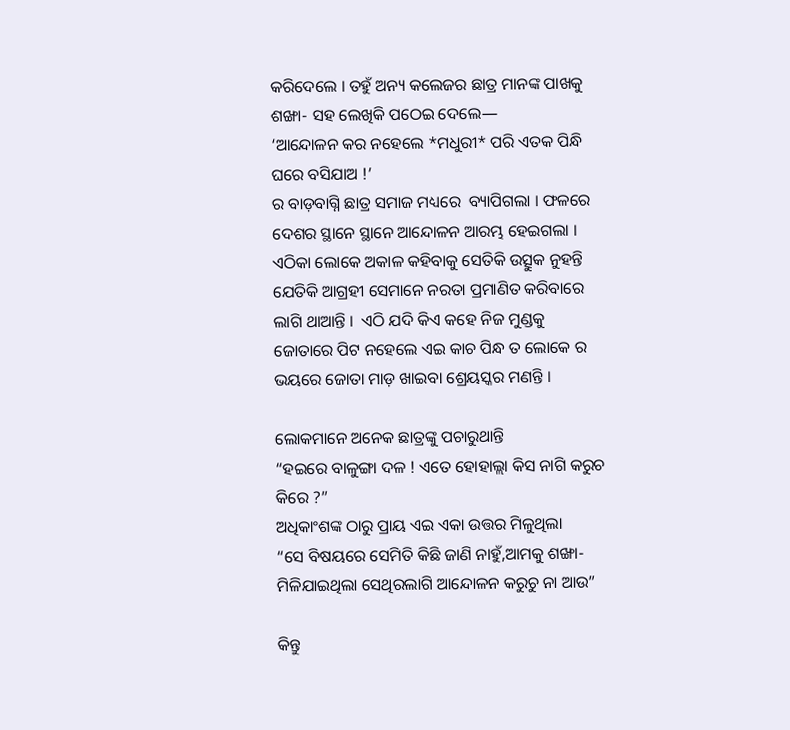କରିଦେଲେ । ତହୁଁ ଅନ୍ୟ କଲେଜର ଛାତ୍ର ମାନଙ୍କ ପାଖକୁ ଶଙ୍ଖା- ସହ ଲେଖିକି ପଠେଇ ଦେଲେ―
‘ଆନ୍ଦୋଳନ କର ନହେଲେ *ମଧୁରୀ* ପରି ଏତକ ପିନ୍ଧି ଘରେ ବସିଯାଅ !’
ର ବାଡ଼ବାଗ୍ନି ଛାତ୍ର ସମାଜ ମଧ୍ୟରେ  ବ୍ୟାପିଗଲା । ଫଳରେ ଦେଶର ସ୍ଥାନେ ସ୍ଥାନେ ଆନ୍ଦୋଳନ ଆରମ୍ଭ ହେଇଗଲା ।
ଏଠିକା ଲୋକେ ଅକାଳ କହିବାକୁ ସେତିକି ଉତ୍ସୁକ ନୁହନ୍ତି ଯେତିକି ଆଗ୍ରହୀ ସେମାନେ ନରତା ପ୍ରମାଣିତ କରିବାରେ ଲାଗି ଥାଆନ୍ତି ।  ଏଠି ଯଦି କିଏ କହେ ନିଜ ମୁଣ୍ଡକୁ ଜୋତାରେ ପିଟ ନହେଲେ ଏଇ କାଚ ପିନ୍ଧ ତ ଲୋକେ ର ଭୟରେ ଜୋତା ମାଡ଼ ଖାଇବା ଶ୍ରେୟସ୍କର ମଣନ୍ତି ।

ଲୋକମାନେ ଅନେକ ଛାତ୍ରଙ୍କୁ ପଚାରୁଥାନ୍ତି
“ହଇରେ ବାଳୁଙ୍ଗା ଦଳ ! ଏତେ ହୋହାଲ୍ଲା କିସ ନାଗି କରୁଚ କିରେ ?”
ଅଧିକାଂଶଙ୍କ ଠାରୁ ପ୍ରାୟ ଏଇ ଏକା ଉତ୍ତର ମିଳୁଥିଲା
“ସେ ବିଷୟରେ ସେମିତି କିଛି ଜାଣି ନାହୁଁ,ଆମକୁ ଶଙ୍ଖା- ମିଳିଯାଇଥିଲା ସେଥିରଲାଗି ଆନ୍ଦୋଳନ କରୁଚୁ ନା ଆଉ”

କିନ୍ତୁ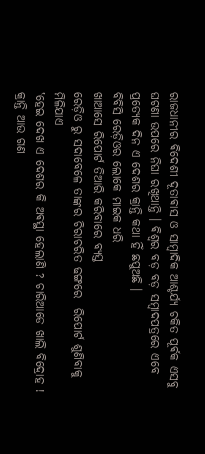ରାଜଧାନୀର ଵିଦେଶୀ ଦୂତାଵାସ ଓ ସାମ୍ବାଦିକ ଆଶ୍ଚର୍ଯ୍ୟ ଚକିତ ପୂର୍ଵକ ଏସବୁ ଘଟଣା ଉପରେ ନିଘା ରଖିଥାନ୍ତି । ଵିଶ୍ଵର ବଡ଼ ବଡ଼ ସମ୍ଵାଦପତ୍ରରେ ଏବେ ପ୍ରତ୍ୟେକ ଦିନ ଏ ଦେଶର କ୍ରାନ୍ତି କଥା ହିଁ ଛପୁଅଛି ।
ବିବିସି ରେଡ଼ିଓର ଲୋକେ ମାଇକ ଧରି
ଖାଆସେ ରିପୋର୍ଟ ତିଆରି କରିବାରେ ବ୍ୟସ୍ତ
ରେଡ଼ିଓ ରୁ ସଦାବେଳେ ତାଙ୍କର ଚିରାଚରିତ ଢଙ୍ଗରେ  ରିପୋର୍ଟ ଶୁଣିବାକୁ ମିଳିଯାଏ
‛ହେଇ ଦେଖ ଏ ଦେଶର କି ଅଵସ୍ଥା ହେଲାଣି ? ଚାରିଆଡେ ଖାଲି ବିଦ୍ରୋହ ! କ୍ରାନ୍ତି ଆଉ ଗଣ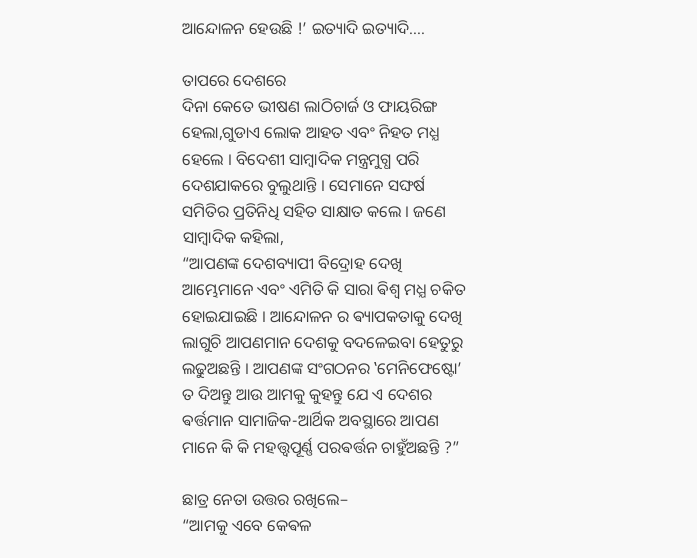ଆନ୍ଦୋଳନ ହେଉଛି !’ ଇତ୍ୟାଦି ଇତ୍ୟାଦି....

ତାପରେ ଦେଶରେ
ଦିନା କେତେ ଭୀଷଣ ଲାଠିଚାର୍ଜ ଓ ଫାୟରିଙ୍ଗ ହେଲା,ଗୁଡାଏ ଲୋକ ଆହତ ଏବଂ ନିହତ ମଧ୍ଯ ହେଲେ । ବିଦେଶୀ ସାମ୍ବାଦିକ ମନ୍ତ୍ରମୁଗ୍ଧ ପରି ଦେଶଯାକରେ ବୁଲୁଥାନ୍ତି । ସେମାନେ ସଙ୍ଘର୍ଷ ସମିତିର ପ୍ରତିନିଧି ସହିତ ସାକ୍ଷାତ କଲେ । ଜଣେ ସାମ୍ବାଦିକ କହିଲା,
“ଆପଣଙ୍କ ଦେଶବ୍ୟାପୀ ବିଦ୍ରୋହ ଦେଖି ଆମ୍ଭେମାନେ ଏବଂ ଏମିତି କି ସାରା ଵିଶ୍ଵ ମଧ୍ଯ ଚକିତ ହୋଇଯାଇଛି । ଆନ୍ଦୋଳନ ର ଵ୍ୟାପକତାକୁ ଦେଖି ଲାଗୁଚି ଆପଣମାନ ଦେଶକୁ ବଦଳେଇବା ହେତୁରୁ ଲଢୁଅଛନ୍ତି । ଆପଣଙ୍କ ସଂଗଠନର ‛ମେନିଫେଷ୍ଟୋ’ ତ ଦିଅନ୍ତୁ ଆଉ ଆମକୁ କୁହନ୍ତୁ ଯେ ଏ ଦେଶର ଵର୍ତ୍ତମାନ ସାମାଜିକ-ଆର୍ଥିକ ଅବସ୍ଥାରେ ଆପଣ ମାନେ କି କି ମହତ୍ତ୍ୱପୂର୍ଣ୍ଣ ପରଵର୍ତ୍ତନ ଚାହୁଁଅଛନ୍ତି ?”

ଛାତ୍ର ନେତା ଉତ୍ତର ରଖିଲେ–
“ଆମକୁ ଏବେ କେଵଳ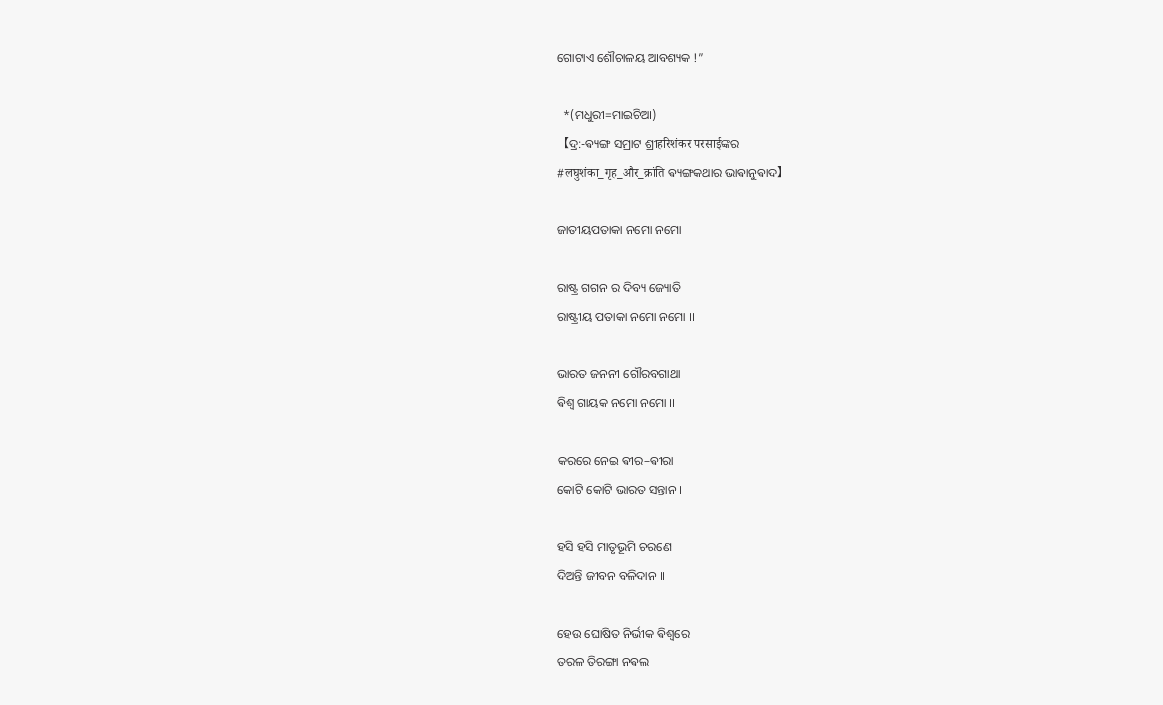ଗୋଟାଏ ଶୌଚାଳୟ ଆବଶ୍ୟକ !”

  *(ମଧୁରୀ=ମାଇଚିଆ)
【ଦ୍ର:-ଵ୍ୟଙ୍ଗ ସମ୍ରାଟ ଶ୍ରୀहरिशंकर परसाईଙ୍କର
#लघुशंका_गृह_और_क्रांति ଵ୍ୟଙ୍ଗକଥାର ଭାଵାନୁଵାଦ】

ଜାତୀୟପତାକା ନମୋ ନମୋ

ରାଷ୍ଟ୍ର ଗଗନ ର ଦିବ୍ୟ ଜ୍ୟୋତି
ରାଷ୍ଟ୍ରୀୟ ପତାକା ନମୋ ନମୋ ।।

ଭାରତ ଜନନୀ ଗୌରବଗାଥା
ଵିଶ୍ଵ ଗାୟକ ନମୋ ନମୋ ।।

କରରେ ନେଇ ଵୀର–ଵୀରା
କୋଟି କୋଟି ଭାରତ ସନ୍ତାନ ।

ହସି ହସି ମାତୃଭୂମି ଚରଣେ
ଦିଅନ୍ତି ଜୀବନ ବଳିଦାନ ।।

ହେଉ ଘୋଷିତ ନିର୍ଭୀକ ଵିଶ୍ଵରେ
ତରଳ ତିରଙ୍ଗା ନଵଲ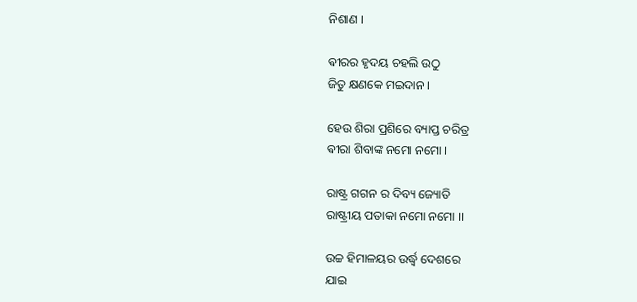ନିଶାଣ ।

ଵୀରର ହୃଦୟ ଚହଲି ଉଠୁ
ଜିତୁ କ୍ଷଣକେ ମଇଦାନ ।

ହେଉ ଶିରା ପ୍ରଶିରେ ବ୍ୟାପ୍ତ ଚରିତ୍ର
ଵୀରା ଶିବାଙ୍କ ନମୋ ନମୋ ।

ରାଷ୍ଟ୍ର ଗଗନ ର ଦିବ୍ୟ ଜ୍ୟୋତି
ରାଷ୍ଟ୍ରୀୟ ପତାକା ନମୋ ନମୋ ।।

ଉଚ୍ଚ ହିମାଳୟର ଉର୍ଦ୍ଧ୍ଵ ଦେଶରେ
ଯାଇ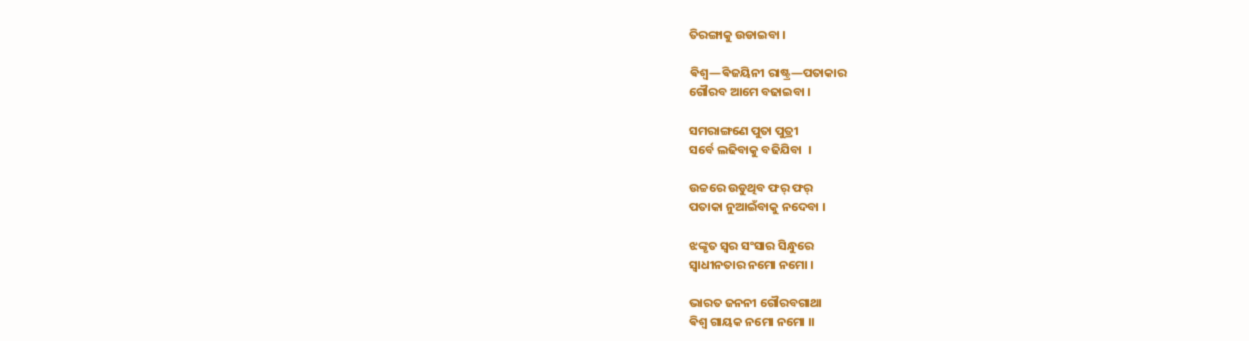ତିରଙ୍ଗାକୁ ଉଡାଇବା ।

ଵିଶ୍ଵ―ଵିଜୟିନୀ ରାଷ୍ଟ୍ର―ପତାକାର
ଗୌରବ ଆମେ ବଢାଇବା ।

ସମରାଙ୍ଗଣେ ପୁତା ପୁତ୍ରୀ
ସର୍ବେ ଲଢିବାକୁ ବଢିଯିବା  ।

ଉଚ୍ଚରେ ଉଡୁଥିବ ଫର୍ ଫର୍
ପତାକା ନୁଆଇଁବାକୁ ନଦେବା ।

ଝଙ୍କୃତ ସ୍ଵର ସଂସାର ସିନ୍ଧୁରେ
ସ୍ଵାଧୀନତାର ନମୋ ନମୋ ।

ଭାରତ ଜନନୀ ଗୌରବଗାଥା
ଵିଶ୍ଵ ଗାୟକ ନମୋ ନମୋ ।।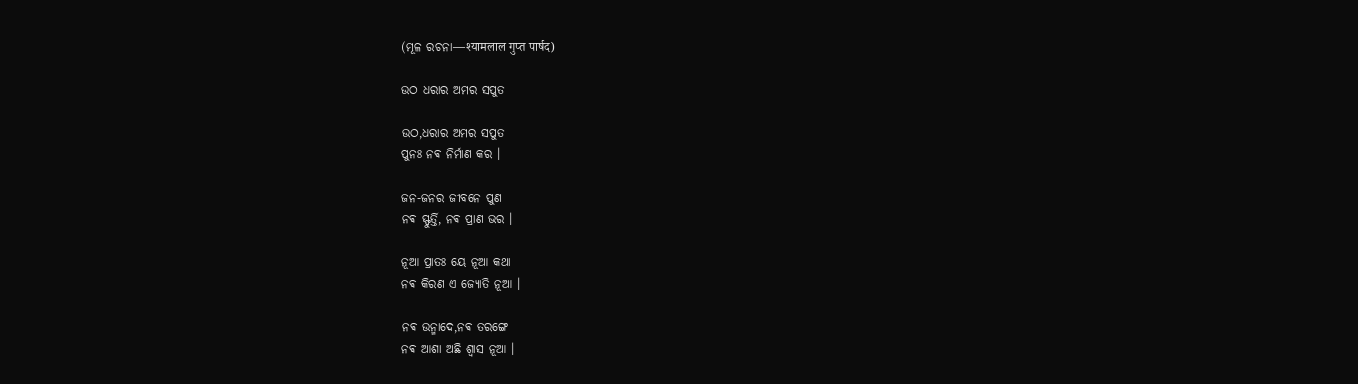(ମୂଳ ରଚନା―श्यामलाल गुप्त पार्षद)

ଉଠ ଧରାର ଅମର ସପୁତ

ଉଠ,ଧରାର ଅମର ସପୁତ
ପୁନଃ ନଵ ନିର୍ମାଣ କର ।

ଜନ-ଜନର ଜୀବନେ ପୁଣ
ନଵ ସ୍ଫୁର୍ତ୍ତି, ନଵ ପ୍ରାଣ ଭର ।

ନୂଆ ପ୍ରାତଃ ୟେ ନୂଆ କଥା
ନଵ କିରଣ ଏ ଜ୍ୟୋତି ନୂଆ ।

ନଵ ଉନ୍ମାଦେ,ନଵ ତରଙ୍ଗେ
ନଵ ଆଶା ଅଛି ଶ୍ଵାସ ନୂଆ ।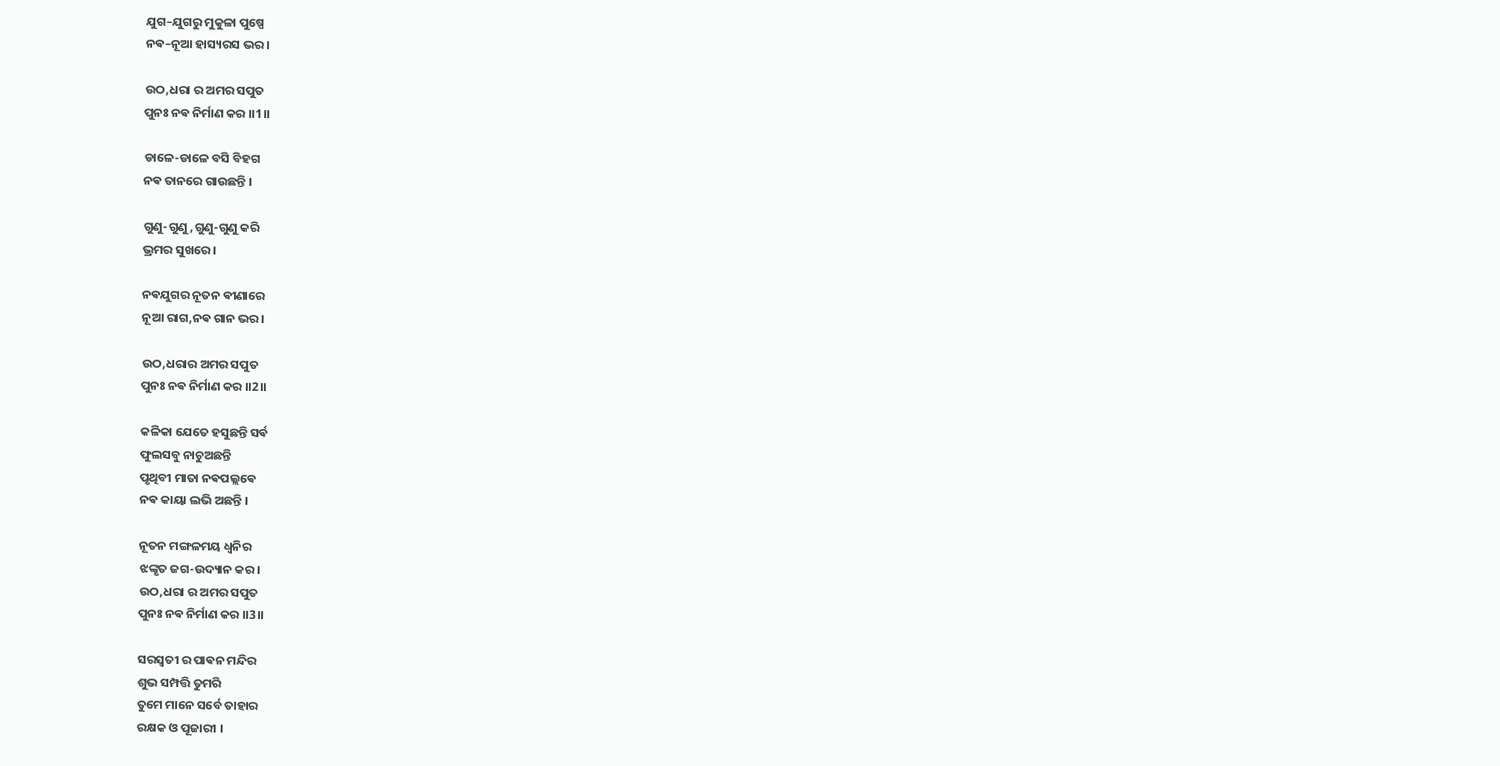ଯୁଗ–ଯୁଗରୁ ମୁକୁଳା ପୁଷ୍ପେ
ନଵ–ନୂଆ ହାସ୍ୟରସ ଭର ।

ଉଠ,ଧରା ର ଅମର ସପୁତ
ପୁନଃ ନଵ ନିର୍ମାଣ କର ।।1।।

ଡାଳେ-ଡାଳେ ବସି ବିହଗ
ନଵ ତାନରେ ଗାଉଛନ୍ତି ।

ଗୁଣୁ-ଗୁଣୁ,ଗୁଣୁ-ଗୁଣୁ କରି
ଭ୍ରମର ସୁଖରେ ।

ନଵଯୁଗର ନୂତନ ଵୀଣାରେ
ନୂଆ ରାଗ,ନଵ ଗାନ ଭର ।

ଉଠ,ଧରାର ଅମର ସପୁତ
ପୁନଃ ନଵ ନିର୍ମାଣ କର ।।2।।

କଳିକା ଯେତେ ହସୁଛନ୍ତି ସର୍ଵ
ଫୁଲସବୁ ନାଚୁଅଛନ୍ତି
ପୃଥିବୀ ମାତା ନଵପଲ୍ଲଵେ
ନଵ କାୟା ଲଭି ଅଛନ୍ତି ।

ନୂତନ ମଙ୍ଗଳମୟ ଧ୍ଵନିର
ଝଙ୍କୃତ ଜଗ-ଉଦ୍ୟାନ କର ।
ଉଠ,ଧରା ର ଅମର ସପୁତ
ପୁନଃ ନଵ ନିର୍ମାଣ କର ।।3।।

ସରସ୍ଵତୀ ର ପାଵନ ମନ୍ଦିର
ଶୁଭ ସମ୍ପତ୍ତି ତୁମରି
ତୁମେ ମାନେ ସର୍ବେ ତାହାର
ରକ୍ଷକ ଓ ପୂଜାରୀ ।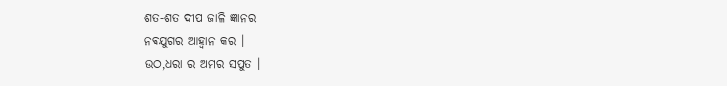ଶତ-ଶତ ଦୀପ ଜାଳି ଜ୍ଞାନର
ନଵଯୁଗର ଆହ୍ଵାନ କର ।
ଉଠ,ଧରା ର ଅମର ସପୁତ ।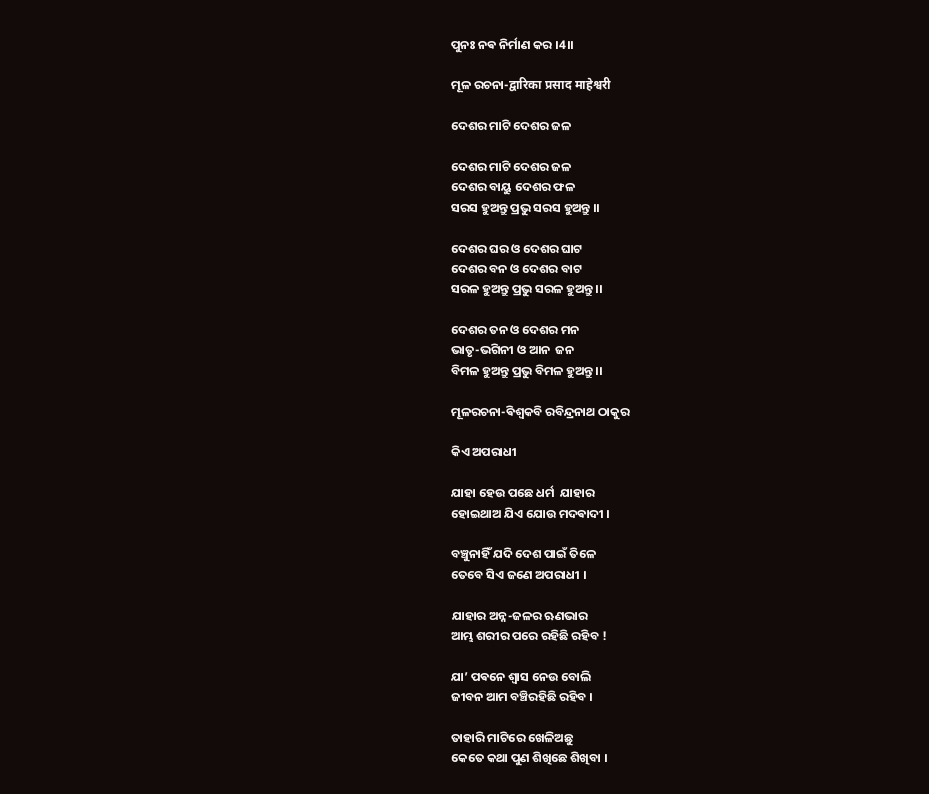ପୁନଃ ନଵ ନିର୍ମାଣ କର ।4।।

ମୂଳ ରଚନା-द्वारिका प्रसाद माहेश्वरी

ଦେଶର ମାଟି ଦେଶର ଜଳ

ଦେଶର ମାଟି ଦେଶର ଜଳ
ଦେଶର ବାୟୁ ଦେଶର ଫଳ
ସରସ ହୁଅନ୍ତୁ ପ୍ରଭୁ ସରସ ହୁଅନ୍ତୁ ।।

ଦେଶର ଘର ଓ ଦେଶର ଘାଟ
ଦେଶର ବନ ଓ ଦେଶର ବାଟ
ସରଳ ହୁଅନ୍ତୁ ପ୍ରଭୁ ସରଳ ହୁଅନ୍ତୁ ।।

ଦେଶର ତନ ଓ ଦେଶର ମନ
ଭାତୃ-ଭଗିନୀ ଓ ଆନ  ଜନ
ବିମଳ ହୁଅନ୍ତୁ ପ୍ରଭୁ ବିମଳ ହୁଅନ୍ତୁ ।।

ମୂଳରଚନା-ଵିଶ୍ଵକବି ରବିନ୍ଦ୍ରନାଥ ଠାକୁର

କିଏ ଅପରାଧୀ

ଯାହା ହେଉ ପଛେ ଧର୍ମ  ଯାହାର
ହୋଇଥାଅ ଯିଏ ଯୋଉ ମଦଵାଦୀ ।

ବଞ୍ଚୁନାହିଁ ଯଦି ଦେଶ ପାଇଁ ତିଳେ
ତେବେ ସିଏ ଜଣେ ଅପରାଧୀ ।

ଯାହାର ଅନ୍ନ-ଜଳର ଋଣଭାର
ଆମ୍ଭ ଶରୀର ପରେ ରହିଛି ରହିବ !

ଯା’ ପଵନେ ଶ୍ଵାସ ନେଉ ବୋଲି
ଜୀବନ ଆମ ବଞ୍ଚିରହିଛି ରହିବ ।

ତାହାରି ମାଟିରେ ଖେଳିଅଛୁ
କେତେ କଥା ପୁଣ ଶିଖିଛେ ଶିଖିବା ।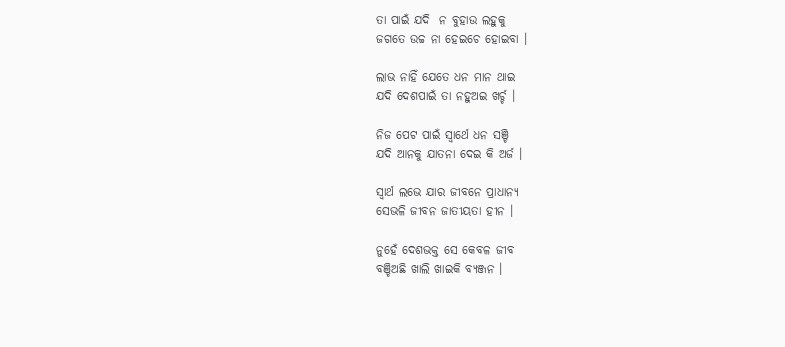ତା ପାଇଁ ଯଦି  ନ ବୁହାଉ ଲହୁକୁ
ଜଗତେ ଉଚ୍ଚ ନା ହେଇଚେ ହୋଇବା ।

ଲାଭ ନାହିଁ ଯେତେ ଧନ ମାନ ଥାଇ
ଯଦି ଦେଶପାଇଁ ତା ନହୁଅଇ ଖର୍ଚ୍ଚ ।

ନିଜ ପେଟ ପାଇଁ ସ୍ଵାର୍ଥେ ଧନ ସଞ୍ଚି
ଯଦି ଆନକୁ ଯାତନା ଦେଇ କି ଅର୍ଜ ।

ସ୍ଵାର୍ଥ ଲଭେ ଯାର ଜୀବନେ ପ୍ରାଧାନ୍ୟ
ସେଭଳି ଜୀବନ ଜାତୀୟତା ହୀନ ।

ନୁହେଁ ଦେଶଭକ୍ତ ସେ କେବଳ ଜୀବ
ବଞ୍ଚିଅଛି ଖାଲି ଖାଇକି ବ୍ୟଞ୍ଜନ ।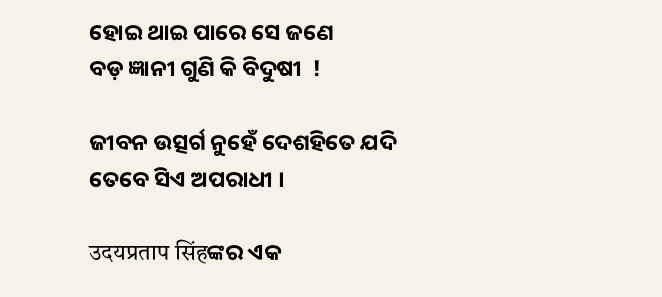ହୋଇ ଥାଇ ପାରେ ସେ ଜଣେ
ବଡ଼ ଜ୍ଞାନୀ ଗୁଣି କି ବିଦୁଷୀ  !

ଜୀବନ ଉତ୍ସର୍ଗ ନୁହେଁ ଦେଶହିତେ ଯଦି
ତେବେ ସିଏ ଅପରାଧୀ ।

उदयप्रताप सिंहଙ୍କର ଏକ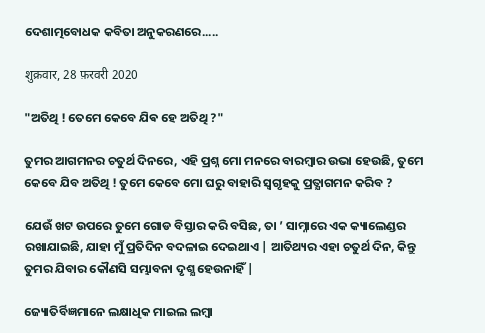ଦେଶାତ୍ମବୋଧକ କବିତା ଅନୁକରଣରେ.....

शुक्रवार, 28 फ़रवरी 2020

"ଅତିଥି ! ତେମେ କେବେ ଯିଵ ହେ ଅତିଥି ?"

ତୁମର ଆଗମନର ଚତୁର୍ଥ ଦିନରେ, ଏହି ପ୍ରଶ୍ନ ମୋ ମନରେ ବାରମ୍ବାର ଉଭା ହେଉଛି, ତୁମେ କେବେ ଯିବ ଅତିଥି ! ତୁମେ କେବେ ମୋ ଘରୁ ବାହାରି ସ୍ଵଗୃହକୁ ପ୍ରତ୍ଯାଗମନ କରିବ ?

ଯେଉଁ ଖଟ ଉପରେ ତୁମେ ଗୋଡ ବିସ୍ତାର କରି ବସିଛ, ତା ’ ସାମ୍ନାରେ ଏକ କ୍ୟାଲେଣ୍ଡର ରଖାଯାଇଛି, ଯାହା ମୁଁ ପ୍ରତିଦିନ ବଦଳାଇ ଦେଇଥାଏ | ଆତିଥ୍ୟର ଏହା ଚତୁର୍ଥ ଦିନ, କିନ୍ତୁ ତୁମର ଯିବାର କୌଣସି ସମ୍ଭାବନା ଦୃଶ୍ଯ ହେଉନାହିଁ |

ଜ୍ୟୋତିର୍ବିଜ୍ଞମାନେ ଲକ୍ଷାଧିକ ମାଇଲ ଲମ୍ବା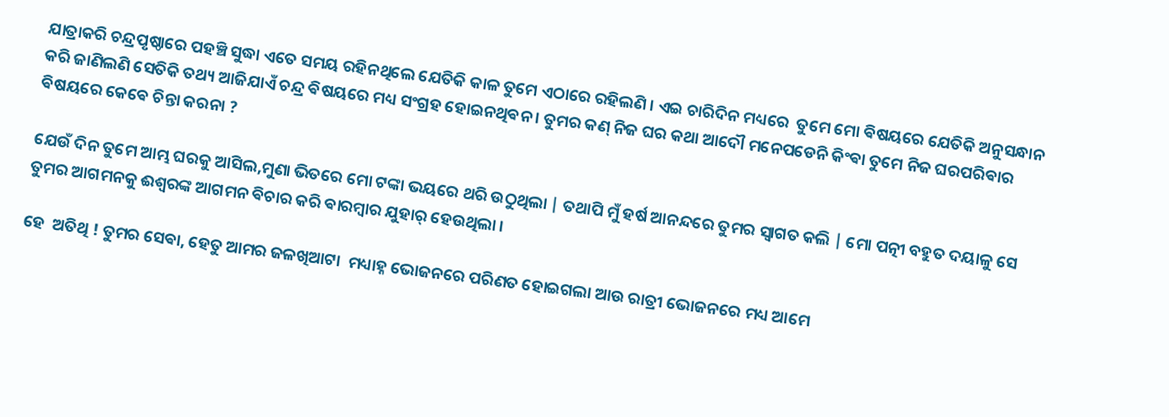ଯାତ୍ରାକରି ଚନ୍ଦ୍ରପୃଷ୍ଠାରେ ପହଞ୍ଚି ସୁଦ୍ଧା ଏତେ ସମୟ ରହିନଥିଲେ ଯେତିକି କାଳ ତୁମେ ଏଠାରେ ରହିଲଣି । ଏଇ ଚାରିଦିନ ମଧ୍ୟରେ  ତୁମେ ମୋ ଵିଷୟରେ ଯେତିକି ଅନୁସନ୍ଧାନ କରି ଜାଣିଲଣି ସେତିକି ତଥ୍ୟ ଆଜିଯାଏଁ ଚନ୍ଦ୍ର ଵିଷୟରେ ମଧ୍ୟ ସଂଗ୍ରହ ହୋଇନଥିଵନ । ତୁମର କଣ୍ ନିଜ ଘର କଥା ଆଦୌ ମନେପଡେନି କିଂଵା ତୁମେ ନିଜ ଘରପରିଵାର ଵିଷୟରେ କେଵେ ଚିନ୍ତା କରନା ?

ଯେଉଁ ଦିନ ତୁମେ ଆମ୍ଭ ଘରକୁ ଆସିଲ,ମୁଣା ଭିତରେ ମୋ ଟଙ୍କା ଭୟରେ ଥରି ଉଠୁଥିଲା | ତଥାପି ମୁଁ ହର୍ଷ ଆନନ୍ଦରେ ତୁମର ସ୍ଵାଗତ କଲି | ମୋ ପତ୍ନୀ ବହୁତ ଦୟାଳୁ ସେ ତୁମର ଆଗମନକୁ ଈଶ୍ଵରଙ୍କ ଆଗମନ ଵିଚାର କରି ଵାରମ୍ଵାର ଯୁହାର୍ ହେଉଥିଲା ।

ହେ  ଅତିଥି ! ତୁମର ସେଵା, ହେତୁ ଆମର ଜଳଖିଆଟା  ମଧ୍ୟାହ୍ନ ଭୋଜନରେ ପରିଣତ ହୋଇଗଲା ଆଉ ରାତ୍ରୀ ଭୋଜନରେ ମଧ୍ୟ ଆମେ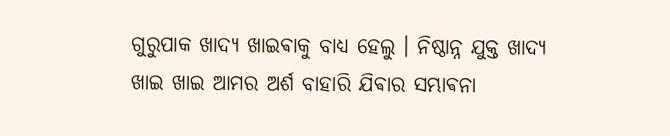ଗୁରୁପାକ ଖାଦ୍ଯ ଖାଇଵାକୁ ବାଧ୍ୟ ହେଲୁ । ନିଷ୍ଠାନ୍ନ ଯୁକ୍ତ ଖାଦ୍ୟ ଖାଇ ଖାଇ ଆମର ଅର୍ଶ ବାହାରି ଯିଵାର ସମ୍ଭାଵନା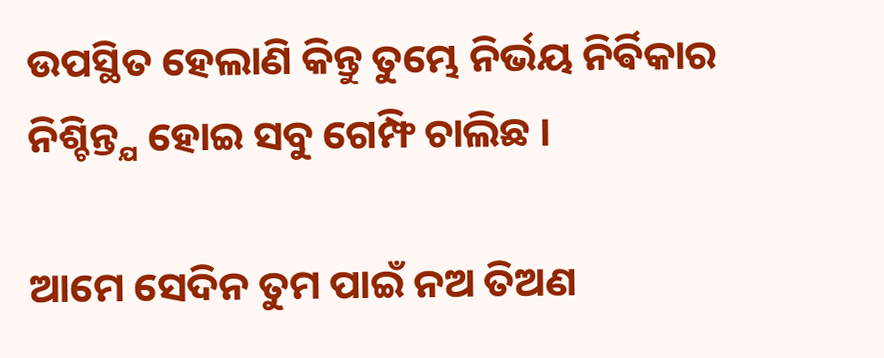ଉପସ୍ଥିତ ହେଲାଣି କିନ୍ତୁ ତୁମ୍ଭେ ନିର୍ଭୟ ନିର୍ଵିକାର ନିଶ୍ଚିନ୍ତ୍ଯ ହୋଇ ସବୁ ଗେମ୍ଫି ଚାଲିଛ ।

ଆମେ ସେଦିନ ତୁମ ପାଇଁ ନଅ ତିଅଣ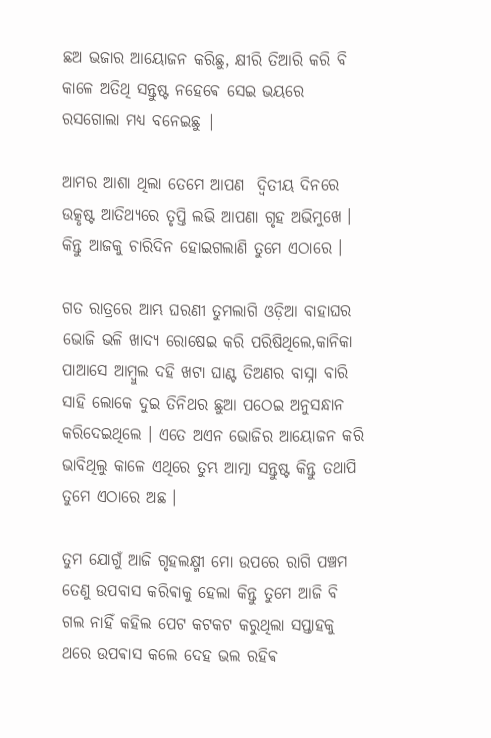ଛଅ ଭଜାର ଆୟୋଜନ କରିଛୁ, କ୍ଷୀରି ତିଆରି କରି ବି କାଳେ ଅତିଥି ସନ୍ତୁଷ୍ଟ ନହେଵେ ସେଇ ଭୟରେ ରସଗୋଲା ମଧ୍ୟ ବନେଇଛୁ |

ଆମର ଆଶା ଥିଲା ତେମେ ଆପଣ  ଦ୍ୱିତୀୟ ଦିନରେ ଉତ୍କୃଷ୍ଟ ଆତିଥ୍ୟରେ ତୃପ୍ତି ଲଭି ଆପଣା ଗୃହ ଅଭିମୁଖେ । କିନ୍ତୁ ଆଜକୁ ଚାରିଦିନ ହୋଇଗଲାଣି ତୁମେ ଏଠାରେ ।

ଗତ ରାତ୍ରରେ ଆମ୍ଭ ଘରଣୀ ତୁମଲାଗି ଓଡ଼ିଆ ବାହାଘର ଭୋଜି ଭଳି ଖାଦ୍ୟ ରୋଷେଇ କରି ପରିଷିଥିଲେ,କାନିକା ପାଆସେ ଆମ୍ବୁଲ ଦହି ଖଟା ଘାଣ୍ଟ ତିଅଣର ବାସ୍ନା ବାରି ସାହି ଲୋକେ ଦୁଇ ତିନିଥର ଛୁଆ ପଠେଇ ଅନୁସନ୍ଧାନ କରିଦେଇଥିଲେ । ଏତେ ଅଏନ ଭୋଜିର ଆୟୋଜନ କରି ଭାବିଥିଲୁ କାଳେ ଏଥିରେ ତୁମ୍ଭ ଆତ୍ମା ସନ୍ତୁଷ୍ଟ କିନ୍ତୁ ତଥାପି ତୁମେ ଏଠାରେ ଅଛ ।

ତୁମ ଯୋଗୁଁ ଆଜି ଗୃହଲକ୍ଷ୍ମୀ ମୋ ଉପରେ ରାଗି ପଞ୍ଚମ ତେଣୁ ଉପବାସ କରିଵାକୁ ହେଲା କିନ୍ତୁ ତୁମେ ଆଜି ବି ଗଲ ନାହିଁ କହିଲ ପେଟ କଟକଟ କରୁଥିଲା ସପ୍ତାହକୁ ଥରେ ଉପଵାସ କଲେ ଦେହ ଭଲ ରହିଵ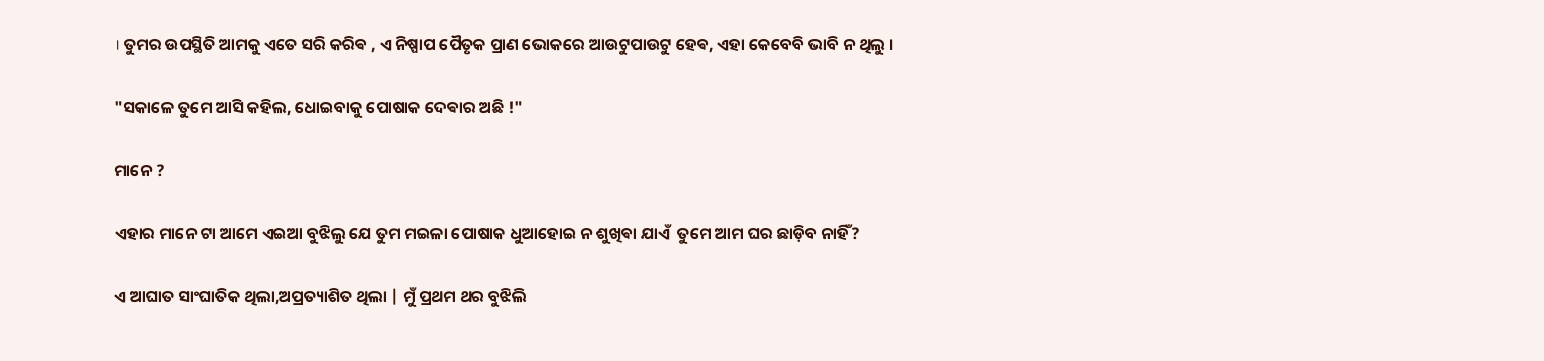। ତୁମର ଉପସ୍ଥିତି ଆମକୁ ଏତେ ସରି କରିଵ , ଏ ନିଷ୍ପାପ ପୈତୃକ ପ୍ରାଣ ଭୋକରେ ଆଉଟୁପାଉଟୁ ହେଵ, ଏହା କେବେବି ଭାବି ନ ଥିଲୁ ।

"ସକାଳେ ତୁମେ ଆସି କହିଲ, ଧୋଇବାକୁ ପୋଷାକ ଦେଵାର ଅଛି !"

ମାନେ ?

ଏହାର ମାନେ ଟା ଆମେ ଏଇଆ ବୁଝିଲୁ ଯେ ତୁମ ମଇଳା ପୋଷାକ ଧୁଆହୋଇ ନ ଶୁଖିଵା ଯାଏଁ  ତୁମେ ଆମ ଘର ଛାଡ଼ିବ ନାହିଁ?

ଏ ଆଘାତ ସାଂଘାତିକ ଥିଲା,ଅପ୍ରତ୍ୟାଶିତ ଥିଲା | ମୁଁ ପ୍ରଥମ ଥର ବୁଝିଲି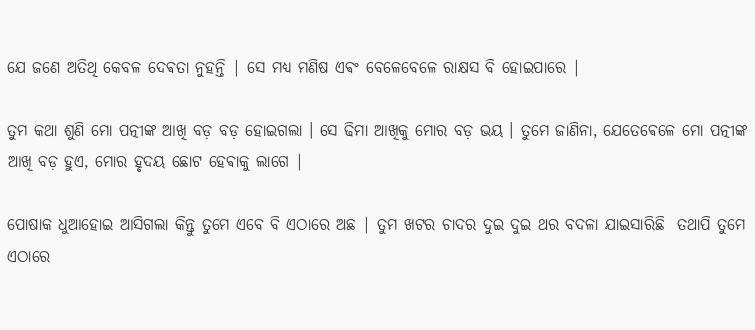ଯେ ଜଣେ ଅତିଥି କେବଳ ଦେଵତା ନୁହନ୍ତି | ସେ ମଧ୍ୟ ମଣିଷ ଏଵଂ ବେଳେବେଳେ ରାକ୍ଷସ ବି ହୋଇପାରେ |

ତୁମ କଥା ଶୁଣି ମୋ ପତ୍ନୀଙ୍କ ଆଖି ବଡ଼ ବଡ଼ ହୋଇଗଲା । ସେ ଢିମା ଆଖିକୁ ମୋର ବଡ଼ ଭୟ । ତୁମେ ଜାଣିନା, ଯେତେଵେଳେ ମୋ ପତ୍ନୀଙ୍କ ଆଖି ବଡ଼ ହୁଏ, ମୋର ହୃଦୟ ଛୋଟ ହେଵାକୁ ଲାଗେ |

ପୋଷାକ ଧୁଆହୋଇ ଆସିଗଲା କିନ୍ତୁ ତୁମେ ଏବେ ବି ଏଠାରେ ଅଛ | ତୁମ ଖଟର ଚାଦର ଦୁଇ ଦୁଇ ଥର ବଦଳା ଯାଇସାରିଛି  ତଥାପି ତୁମେ ଏଠାରେ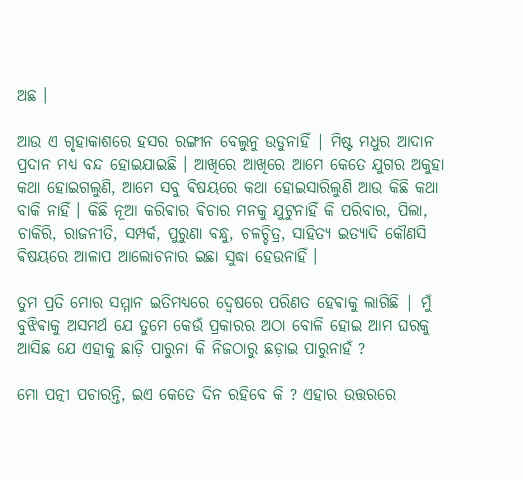ଅଛ ।

ଆଉ ଏ ଗୃହାକାଶରେ ହସର ରଙ୍ଗୀନ ବେଲୁନୁ ଉଡୁନାହିଁ | ମିଷ୍ଟ ମଧୁର ଆଦାନ ପ୍ରଦାନ ମଧ୍ୟ ବନ୍ଦ ହୋଇଯାଇଛି । ଆଖିରେ ଆଖିରେ ଆମେ କେତେ ଯୁଗର ଅକୁହା କଥା ହୋଇଗଲୁଣି, ଆମେ ସବୁ ଵିଷୟରେ କଥା ହୋଇସାରିଲୁଣି ଆଉ କିଛି କଥା ବାକି ନାହିଁ । କିଛି ନୂଆ କରିଵାର ଵିଚାର ମନକୁ ଯୁଟୁନାହିଁ କି ପରିବାର, ପିଲା, ଚାକିରି, ରାଜନୀତି, ସମ୍ପର୍କ, ପୁରୁଣା ବନ୍ଧୁ, ଚଳଚ୍ଚିତ୍ର, ସାହିତ୍ୟ ଇତ୍ୟାଦି କୌଣସି ଵିଷୟରେ ଆଳାପ ଆଲୋଚନାର ଇଛା ସୁଦ୍ଧା ହେଉନାହିଁ ।

ତୁମ ପ୍ରତି ମୋର ସମ୍ମାନ ଇତିମଧ୍ୟରେ ଦ୍ଵେଷରେ ପରିଣତ ହେଵାକୁ ଲାଗିଛି | ମୁଁ ବୁଝିଵାକୁ ଅସମର୍ଥ ଯେ ତୁମେ କେଉଁ ପ୍ରକାରର ଅଠା ବୋଳି ହୋଇ ଆମ ଘରକୁ ଆସିଛ ଯେ ଏହାକୁ ଛାଡ଼ି ପାରୁନା କି ନିଜଠାରୁ ଛଡ଼ାଇ ପାରୁନାହଁ ?

ମୋ ପତ୍ନୀ ପଚାରନ୍ତି, ଇଏ କେତେ ଦିନ ରହିବେ କି ? ଏହାର ଉତ୍ତରରେ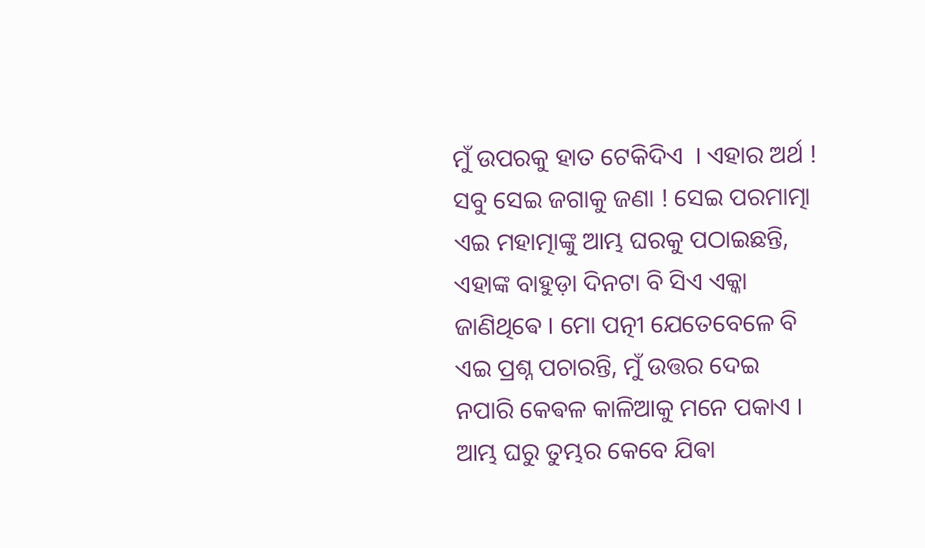ମୁଁ ଉପରକୁ ହାତ ଟେକିଦିଏ  । ଏହାର ଅର୍ଥ ! ସବୁ ସେଇ ଜଗାକୁ ଜଣା ! ସେଇ ପରମାତ୍ମା ଏଇ ମହାତ୍ମାଙ୍କୁ ଆମ୍ଭ ଘରକୁ ପଠାଇଛନ୍ତି, ଏହାଙ୍କ ବାହୁଡ଼ା ଦିନଟା ବି ସିଏ ଏକ୍କା ଜାଣିଥିଵେ । ମୋ ପତ୍ନୀ ଯେତେବେଳେ ବି ଏଇ ପ୍ରଶ୍ନ ପଚାରନ୍ତି, ମୁଁ ଉତ୍ତର ଦେଇ ନପାରି କେଵଳ କାଳିଆକୁ ମନେ ପକାଏ ।  ଆମ୍ଭ ଘରୁ ତୁମ୍ଭର କେବେ ଯିଵା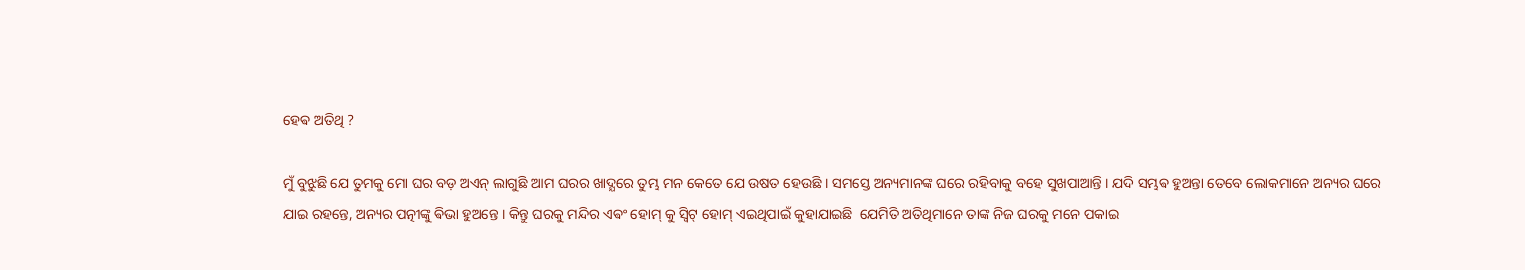ହେଵ ଅତିଥି ?

ମୁଁ ବୁଝୁଛି ଯେ ତୁମକୁ ମୋ ଘର ବଡ଼ ଅଏନ୍ ଲାଗୁଛି ଆମ ଘରର ଖାଦ୍ଯରେ ତୁମ୍ଭ ମନ କେତେ ଯେ ଉଷତ ହେଉଛି । ସମସ୍ତେ ଅନ୍ୟମାନଙ୍କ ଘରେ ରହିବାକୁ ବହେ ସୁଖପାଆନ୍ତି । ଯଦି ସମ୍ଭଵ ହୁଅନ୍ତା ତେବେ ଲୋକମାନେ ଅନ୍ୟର ଘରେ ଯାଇ ରହନ୍ତେ, ଅନ୍ୟର ପତ୍ନୀଙ୍କୁ ଵିଭା ହୁଅନ୍ତେ । କିନ୍ତୁ ଘରକୁ ମନ୍ଦିର ଏଵଂ ହୋମ୍ କୁ ସ୍ଵିଟ୍ ହୋମ୍ ଏଇଥିପାଇଁ କୁହାଯାଇଛି  ଯେମିତି ଅତିଥିମାନେ ତାଙ୍କ ନିଜ ଘରକୁ ମନେ ପକାଇ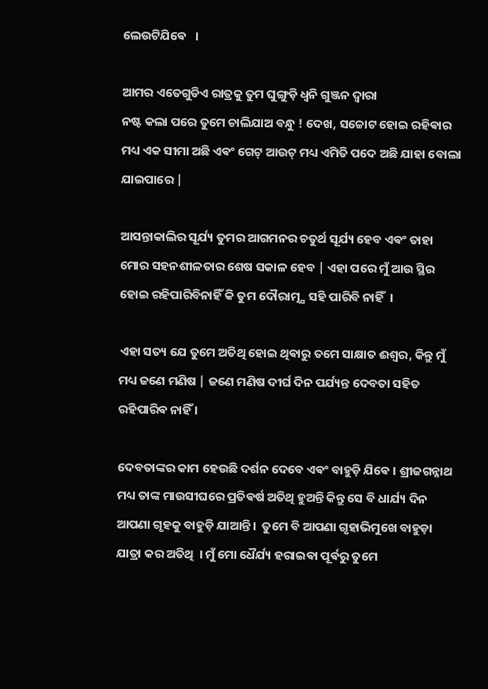ଲେଉଟିଯିଵେ   ।

ଆମର ଏତେଗୁଡିଏ ରାତ୍ରକୁ ତୁମ ଘୁଙ୍ଗୁଡ଼ି ଧ୍ଵନି ଗୁଞ୍ଜନ ଦ୍ଵାରା
ନଷ୍ଟ କଲା ପରେ ତୁମେ ଚାଲିଯାଅ ବନ୍ଧୁ ! ଦେଖ, ସଚ୍ଚୋଟ ହୋଇ ରହିଵାର ମଧ୍ୟ ଏକ ସୀମା ଅଛି ଏଵଂ ଗେଟ୍ ଆଉଟ୍ ମଧ୍ୟ ଏମିତି ପଦେ ଅଛି ଯାହା ବୋଲା ଯାଇପାରେ |

ଆସନ୍ତାକାଲିର ସୂର୍ଯ୍ୟ ତୁମର ଆଗମନର ଚତୁର୍ଥ ସୂର୍ଯ୍ୟ ହେବ ଏଵଂ ତାହା ମୋର ସହନଶୀଳତାର ଶେଷ ସକାଳ ହେବ | ଏହା ପରେ ମୁଁ ଆଉ ସ୍ଥିର ହୋଇ ରହିପାରିବିନାହିଁ କି ତୁମ ଦୌରାତ୍ମ୍ଯ ସହି ପାରିବି ନାହିଁ  ।

ଏହା ସତ୍ୟ ଯେ ତୁମେ ଅତିଥି ହୋଇ ଥିଵାରୁ ତମେ ସାକ୍ଷାତ ଈଶ୍ୱର, କିନ୍ତୁ ମୁଁ ମଧ୍ୟ ଜଣେ ମଣିଷ | ଜଣେ ମଣିଷ ଦୀର୍ଘ ଦିନ ପର୍ଯ୍ୟନ୍ତ ଦେବତା ସହିତ ରହିପାରିଵ ନାହିଁ ।

ଦେବତାଙ୍କର କାମ ହେଉଛି ଦର୍ଶନ ଦେବେ ଏଵଂ ବାହୁଡ଼ି ଯିଵେ । ଶ୍ରୀଜଗନ୍ନାଥ ମଧ୍ୟ ତାଙ୍କ ମାଉସୀଘରେ ପ୍ରତିଵର୍ଷ ଅତିଥି ହୁଅନ୍ତି କିନ୍ତୁ ସେ ବି ଧାର୍ଯ୍ୟ ଦିନ ଆପଣା ଗୃହକୁ ବାହୁଡ଼ି ଯାଆନ୍ତି ।  ତୁମେ ବି ଆପଣା ଗୃହାଭିମୁଖେ ବାହୁଡ଼ା ଯାତ୍ରା କର ଅତିଥି  । ମୁଁ ମୋ ଧୈର୍ଯ୍ୟ ହରାଇଵା ପୂର୍ଵରୁ ତୁମେ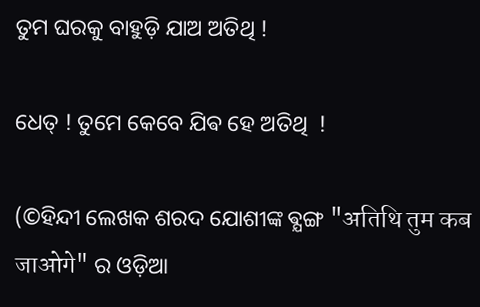ତୁମ ଘରକୁ ବାହୁଡ଼ି ଯାଅ ଅତିଥି !

ଧେତ୍ ! ତୁମେ କେବେ ଯିଵ ହେ ଅତିଥି  !

(©ହିନ୍ଦୀ ଲେଖକ ଶରଦ ଯୋଶୀଙ୍କ ଵ୍ଯଙ୍ଗ "अतिथि तुम कब जाओगे" ର ଓଡ଼ିଆ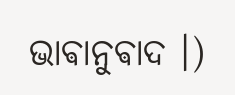ଭାଵାନୁଵାଦ ।)